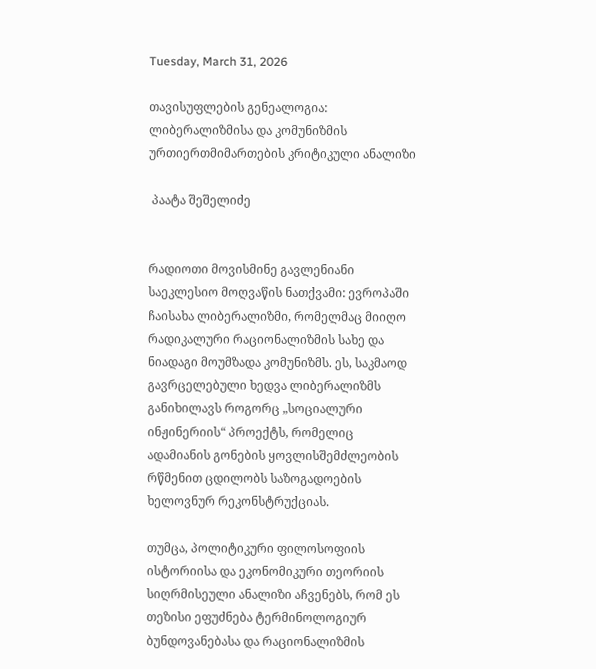Tuesday, March 31, 2026

თავისუფლების გენეალოგია: ლიბერალიზმისა და კომუნიზმის ურთიერთმიმართების კრიტიკული ანალიზი

 პაატა შეშელიძე


რადიოთი მოვისმინე გავლენიანი საეკლესიო მოღვაწის ნათქვამი: ევროპაში ჩაისახა ლიბერალიზმი, რომელმაც მიიღო რადიკალური რაციონალიზმის სახე და ნიადაგი მოუმზადა კომუნიზმს. ეს, საკმაოდ გავრცელებული ხედვა ლიბერალიზმს განიხილავს როგორც „სოციალური ინჟინერიის“ პროექტს, რომელიც ადამიანის გონების ყოვლისშემძლეობის რწმენით ცდილობს საზოგადოების ხელოვნურ რეკონსტრუქციას.

თუმცა, პოლიტიკური ფილოსოფიის ისტორიისა და ეკონომიკური თეორიის სიღრმისეული ანალიზი აჩვენებს, რომ ეს თეზისი ეფუძნება ტერმინოლოგიურ ბუნდოვანებასა და რაციონალიზმის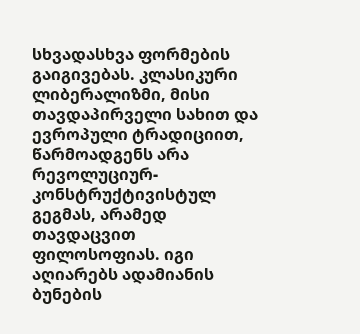სხვადასხვა ფორმების გაიგივებას. კლასიკური ლიბერალიზმი, მისი თავდაპირველი სახით და ევროპული ტრადიციით, წარმოადგენს არა რევოლუციურ-კონსტრუქტივისტულ გეგმას, არამედ თავდაცვით ფილოსოფიას. იგი აღიარებს ადამიანის ბუნების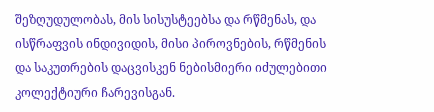შეზღუდულობას, მის სისუსტეებსა და რწმენას, და ისწრაფვის ინდივიდის, მისი პიროვნების, რწმენის და საკუთრების დაცვისკენ ნებისმიერი იძულებითი კოლექტიური ჩარევისგან.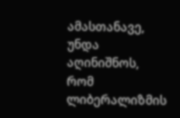ამასთანავე, უნდა აღინიშნოს, რომ ლიბერალიზმის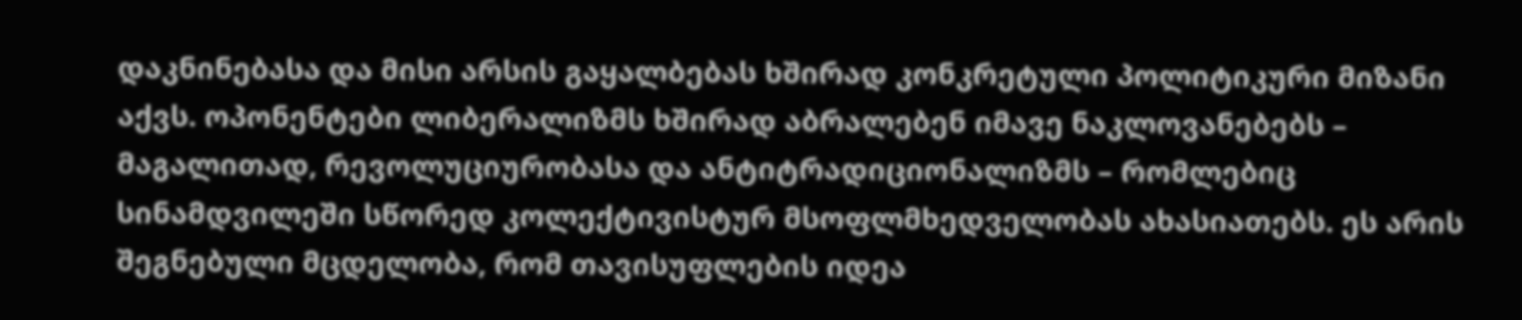დაკნინებასა და მისი არსის გაყალბებას ხშირად კონკრეტული პოლიტიკური მიზანი აქვს. ოპონენტები ლიბერალიზმს ხშირად აბრალებენ იმავე ნაკლოვანებებს – მაგალითად, რევოლუციურობასა და ანტიტრადიციონალიზმს – რომლებიც სინამდვილეში სწორედ კოლექტივისტურ მსოფლმხედველობას ახასიათებს. ეს არის შეგნებული მცდელობა, რომ თავისუფლების იდეა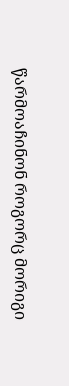წარმოაჩინონ როგორც მორიგი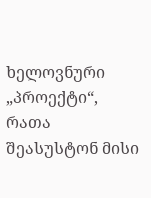ხელოვნური „პროექტი“, რათა შეასუსტონ მისი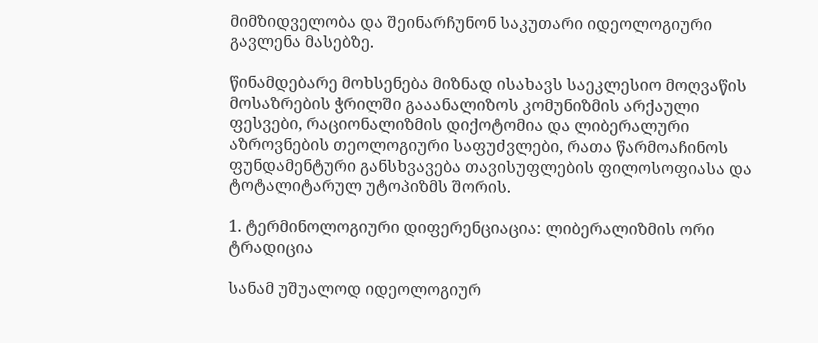მიმზიდველობა და შეინარჩუნონ საკუთარი იდეოლოგიური გავლენა მასებზე.

წინამდებარე მოხსენება მიზნად ისახავს საეკლესიო მოღვაწის მოსაზრების ჭრილში გააანალიზოს კომუნიზმის არქაული ფესვები, რაციონალიზმის დიქოტომია და ლიბერალური აზროვნების თეოლოგიური საფუძვლები, რათა წარმოაჩინოს ფუნდამენტური განსხვავება თავისუფლების ფილოსოფიასა და ტოტალიტარულ უტოპიზმს შორის.

1. ტერმინოლოგიური დიფერენციაცია: ლიბერალიზმის ორი ტრადიცია

სანამ უშუალოდ იდეოლოგიურ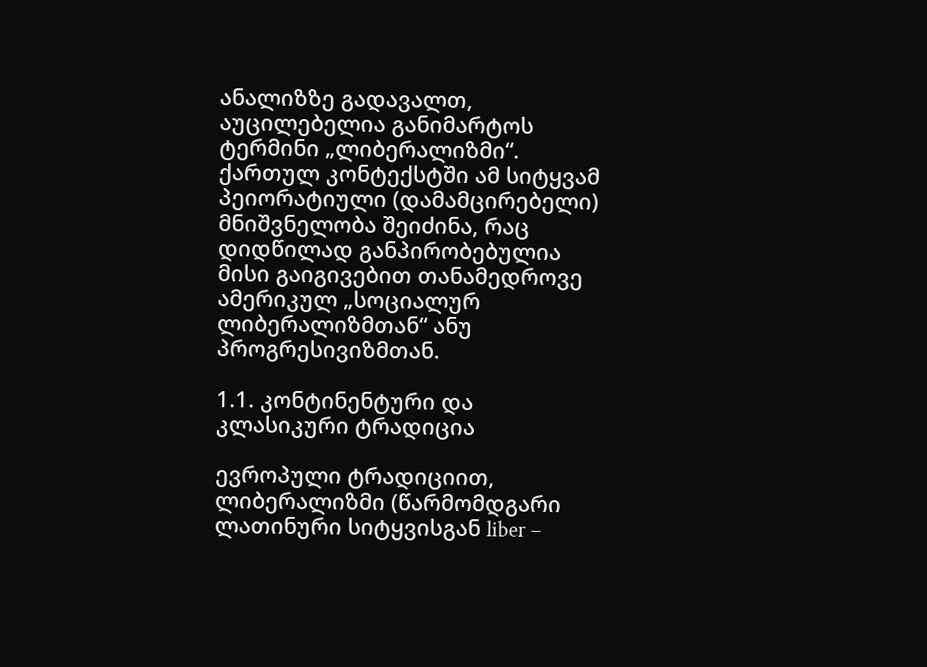ანალიზზე გადავალთ, აუცილებელია განიმარტოს ტერმინი „ლიბერალიზმი“. ქართულ კონტექსტში ამ სიტყვამ პეიორატიული (დამამცირებელი) მნიშვნელობა შეიძინა, რაც დიდწილად განპირობებულია მისი გაიგივებით თანამედროვე ამერიკულ „სოციალურ ლიბერალიზმთან“ ანუ პროგრესივიზმთან.

1.1. კონტინენტური და კლასიკური ტრადიცია

ევროპული ტრადიციით, ლიბერალიზმი (წარმომდგარი ლათინური სიტყვისგან liber –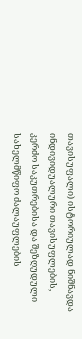თავისუფალი) ისტორიულად ნიშნავდა ინდივიდუალური თავისუფლების, კერძო საკუთრებისა და შეზღუდული სახელმწიფო ძალაუფლების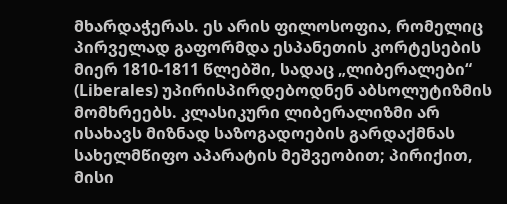მხარდაჭერას. ეს არის ფილოსოფია, რომელიც პირველად გაფორმდა ესპანეთის კორტესების მიერ 1810-1811 წლებში, სადაც „ლიბერალები“ (Liberales) უპირისპირდებოდნენ აბსოლუტიზმის მომხრეებს. კლასიკური ლიბერალიზმი არ ისახავს მიზნად საზოგადოების გარდაქმნას სახელმწიფო აპარატის მეშვეობით; პირიქით, მისი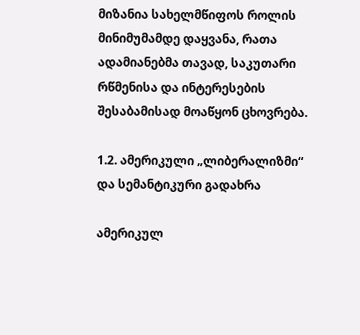მიზანია სახელმწიფოს როლის მინიმუმამდე დაყვანა, რათა ადამიანებმა თავად, საკუთარი რწმენისა და ინტერესების შესაბამისად მოაწყონ ცხოვრება.

1.2. ამერიკული „ლიბერალიზმი“ და სემანტიკური გადახრა

ამერიკულ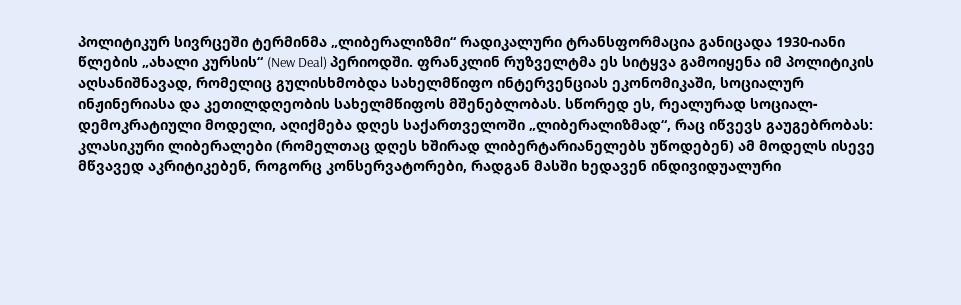პოლიტიკურ სივრცეში ტერმინმა „ლიბერალიზმი“ რადიკალური ტრანსფორმაცია განიცადა 1930-იანი წლების „ახალი კურსის“ (New Deal) პერიოდში. ფრანკლინ რუზველტმა ეს სიტყვა გამოიყენა იმ პოლიტიკის აღსანიშნავად, რომელიც გულისხმობდა სახელმწიფო ინტერვენციას ეკონომიკაში, სოციალურ ინჟინერიასა და კეთილდღეობის სახელმწიფოს მშენებლობას. სწორედ ეს, რეალურად სოციალ-დემოკრატიული მოდელი, აღიქმება დღეს საქართველოში „ლიბერალიზმად“, რაც იწვევს გაუგებრობას: კლასიკური ლიბერალები (რომელთაც დღეს ხშირად ლიბერტარიანელებს უწოდებენ) ამ მოდელს ისევე მწვავედ აკრიტიკებენ, როგორც კონსერვატორები, რადგან მასში ხედავენ ინდივიდუალური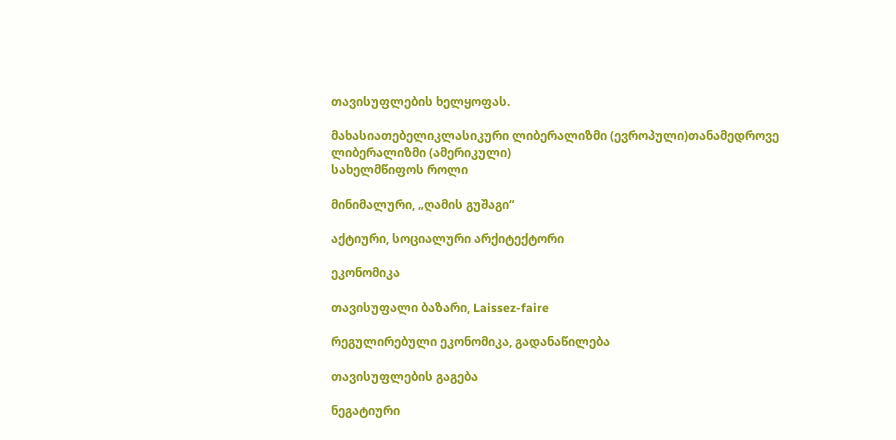თავისუფლების ხელყოფას.

მახასიათებელიკლასიკური ლიბერალიზმი (ევროპული)თანამედროვე ლიბერალიზმი (ამერიკული)
სახელმწიფოს როლი

მინიმალური, „ღამის გუშაგი“

აქტიური, სოციალური არქიტექტორი

ეკონომიკა

თავისუფალი ბაზარი, Laissez-faire

რეგულირებული ეკონომიკა, გადანაწილება

თავისუფლების გაგება

ნეგატიური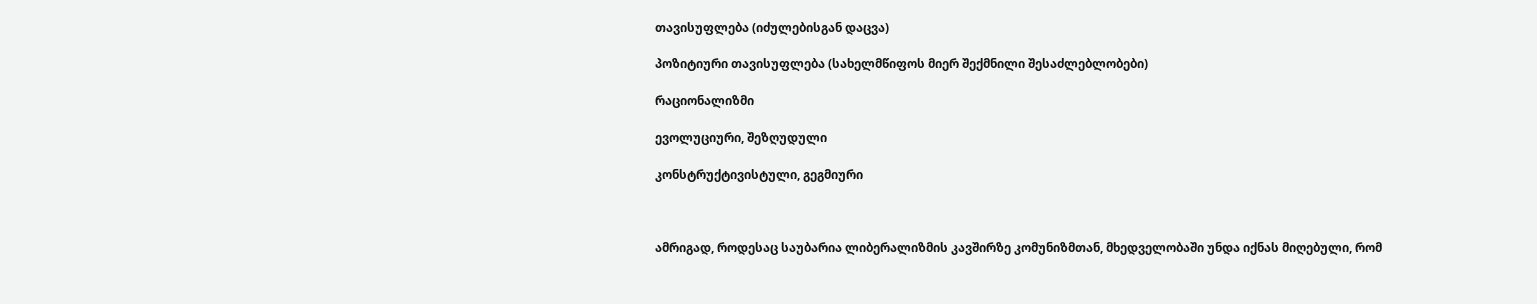თავისუფლება (იძულებისგან დაცვა)

პოზიტიური თავისუფლება (სახელმწიფოს მიერ შექმნილი შესაძლებლობები)

რაციონალიზმი

ევოლუციური, შეზღუდული

კონსტრუქტივისტული, გეგმიური



ამრიგად, როდესაც საუბარია ლიბერალიზმის კავშირზე კომუნიზმთან, მხედველობაში უნდა იქნას მიღებული, რომ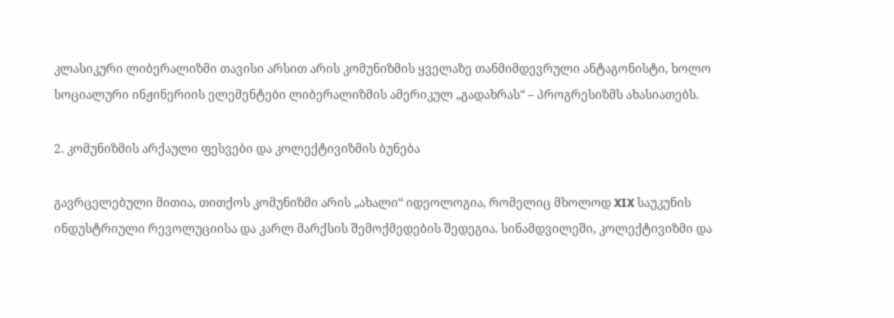კლასიკური ლიბერალიზმი თავისი არსით არის კომუნიზმის ყველაზე თანმიმდევრული ანტაგონისტი, ხოლო სოციალური ინჟინერიის ელემენტები ლიბერალიზმის ამერიკულ „გადახრას“ – პროგრესიზმს ახასიათებს.

2. კომუნიზმის არქაული ფესვები და კოლექტივიზმის ბუნება

გავრცელებული მითია, თითქოს კომუნიზმი არის „ახალი“ იდეოლოგია, რომელიც მხოლოდ XIX საუკუნის ინდუსტრიული რევოლუციისა და კარლ მარქსის შემოქმედების შედეგია. სინამდვილეში, კოლექტივიზმი და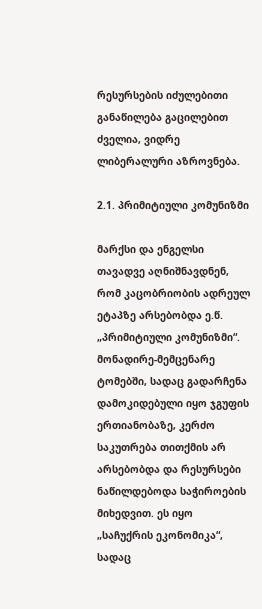რესურსების იძულებითი განაწილება გაცილებით ძველია, ვიდრე ლიბერალური აზროვნება.

2.1. პრიმიტიული კომუნიზმი

მარქსი და ენგელსი თავადვე აღნიშნავდნენ, რომ კაცობრიობის ადრეულ ეტაპზე არსებობდა ე.წ. „პრიმიტიული კომუნიზმი“. მონადირე-მემცენარე ტომებში, სადაც გადარჩენა დამოკიდებული იყო ჯგუფის ერთიანობაზე, კერძო საკუთრება თითქმის არ არსებობდა და რესურსები ნაწილდებოდა საჭიროების მიხედვით. ეს იყო „საჩუქრის ეკონომიკა“, სადაც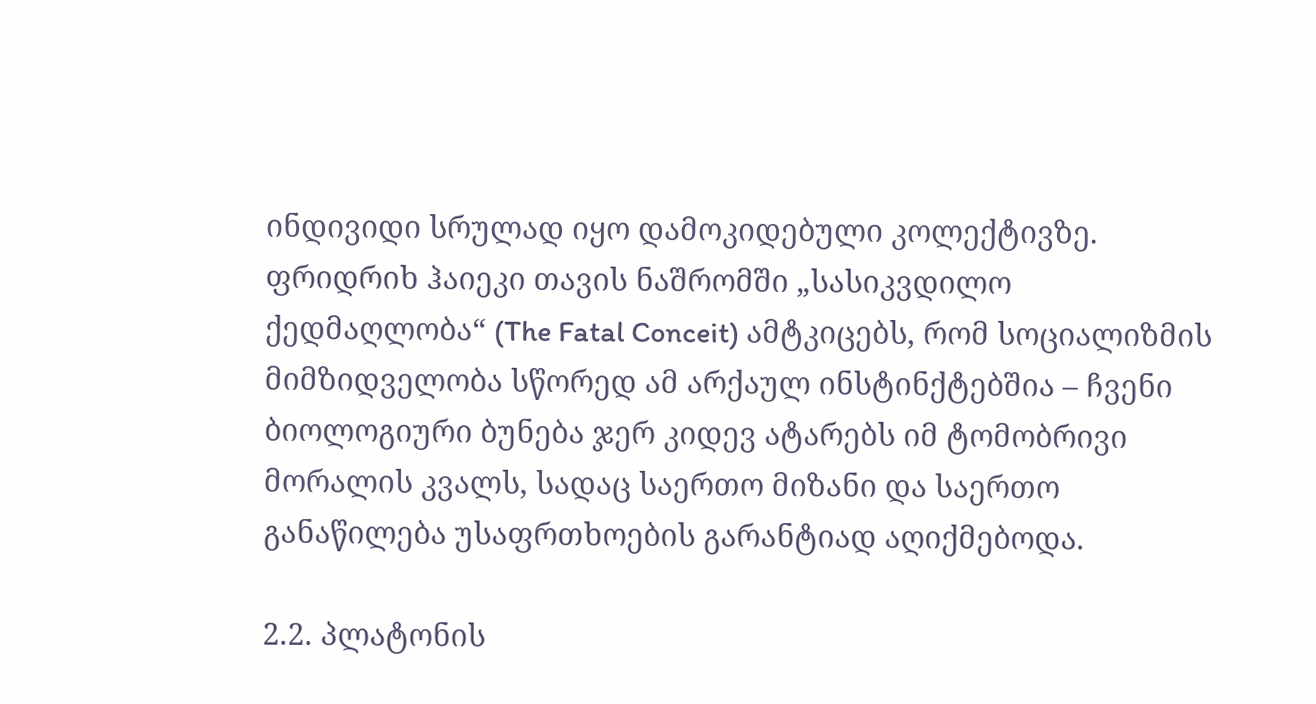ინდივიდი სრულად იყო დამოკიდებული კოლექტივზე. ფრიდრიხ ჰაიეკი თავის ნაშრომში „სასიკვდილო ქედმაღლობა“ (The Fatal Conceit) ამტკიცებს, რომ სოციალიზმის მიმზიდველობა სწორედ ამ არქაულ ინსტინქტებშია – ჩვენი ბიოლოგიური ბუნება ჯერ კიდევ ატარებს იმ ტომობრივი მორალის კვალს, სადაც საერთო მიზანი და საერთო განაწილება უსაფრთხოების გარანტიად აღიქმებოდა.

2.2. პლატონის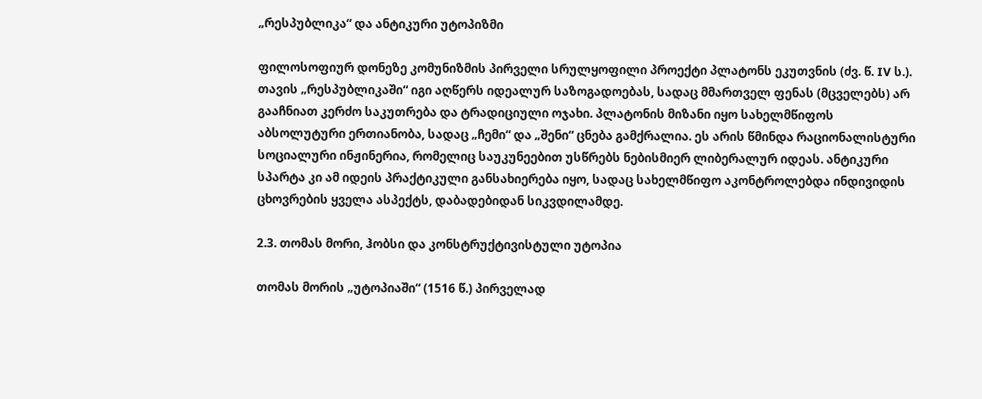„რესპუბლიკა“ და ანტიკური უტოპიზმი

ფილოსოფიურ დონეზე კომუნიზმის პირველი სრულყოფილი პროექტი პლატონს ეკუთვნის (ძვ. წ. IV ს.). თავის „რესპუბლიკაში“ იგი აღწერს იდეალურ საზოგადოებას, სადაც მმართველ ფენას (მცველებს) არ გააჩნიათ კერძო საკუთრება და ტრადიციული ოჯახი. პლატონის მიზანი იყო სახელმწიფოს აბსოლუტური ერთიანობა, სადაც „ჩემი“ და „შენი“ ცნება გამქრალია. ეს არის წმინდა რაციონალისტური სოციალური ინჟინერია, რომელიც საუკუნეებით უსწრებს ნებისმიერ ლიბერალურ იდეას. ანტიკური სპარტა კი ამ იდეის პრაქტიკული განსახიერება იყო, სადაც სახელმწიფო აკონტროლებდა ინდივიდის ცხოვრების ყველა ასპექტს, დაბადებიდან სიკვდილამდე.

2.3. თომას მორი, ჰობსი და კონსტრუქტივისტული უტოპია

თომას მორის „უტოპიაში“ (1516 წ.) პირველად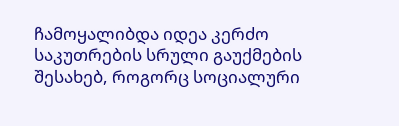ჩამოყალიბდა იდეა კერძო საკუთრების სრული გაუქმების შესახებ, როგორც სოციალური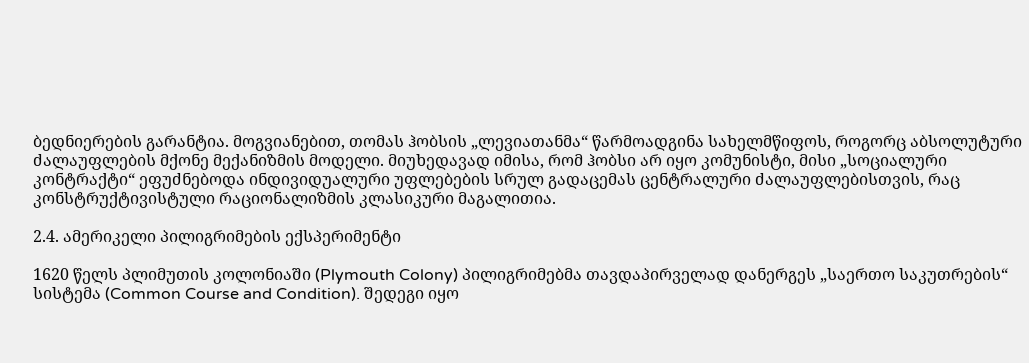ბედნიერების გარანტია. მოგვიანებით, თომას ჰობსის „ლევიათანმა“ წარმოადგინა სახელმწიფოს, როგორც აბსოლუტური ძალაუფლების მქონე მექანიზმის მოდელი. მიუხედავად იმისა, რომ ჰობსი არ იყო კომუნისტი, მისი „სოციალური კონტრაქტი“ ეფუძნებოდა ინდივიდუალური უფლებების სრულ გადაცემას ცენტრალური ძალაუფლებისთვის, რაც კონსტრუქტივისტული რაციონალიზმის კლასიკური მაგალითია.

2.4. ამერიკელი პილიგრიმების ექსპერიმენტი

1620 წელს პლიმუთის კოლონიაში (Plymouth Colony) პილიგრიმებმა თავდაპირველად დანერგეს „საერთო საკუთრების“ სისტემა (Common Course and Condition). შედეგი იყო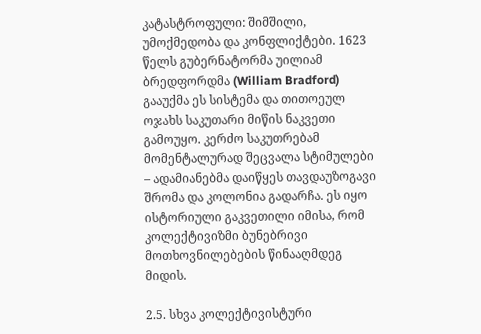კატასტროფული: შიმშილი, უმოქმედობა და კონფლიქტები. 1623 წელს გუბერნატორმა უილიამ ბრედფორდმა (William Bradford) გააუქმა ეს სისტემა და თითოეულ ოჯახს საკუთარი მიწის ნაკვეთი გამოუყო. კერძო საკუთრებამ მომენტალურად შეცვალა სტიმულები – ადამიანებმა დაიწყეს თავდაუზოგავი შრომა და კოლონია გადარჩა. ეს იყო ისტორიული გაკვეთილი იმისა, რომ კოლექტივიზმი ბუნებრივი მოთხოვნილებების წინააღმდეგ მიდის.

2.5. სხვა კოლექტივისტური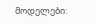მოდელები: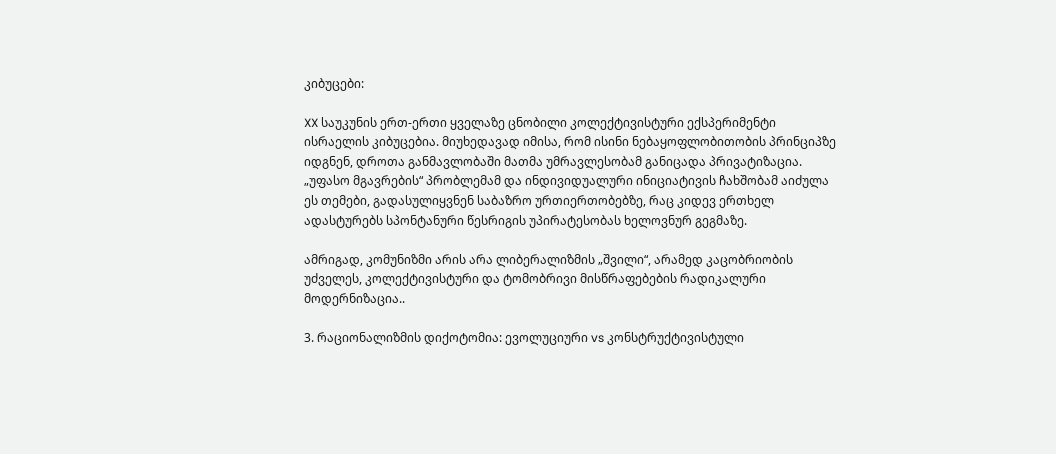კიბუცები:

XX საუკუნის ერთ-ერთი ყველაზე ცნობილი კოლექტივისტური ექსპერიმენტი ისრაელის კიბუცებია. მიუხედავად იმისა, რომ ისინი ნებაყოფლობითობის პრინციპზე იდგნენ, დროთა განმავლობაში მათმა უმრავლესობამ განიცადა პრივატიზაცია. „უფასო მგავრების“ პრობლემამ და ინდივიდუალური ინიციატივის ჩახშობამ აიძულა ეს თემები, გადასულიყვნენ საბაზრო ურთიერთობებზე, რაც კიდევ ერთხელ ადასტურებს სპონტანური წესრიგის უპირატესობას ხელოვნურ გეგმაზე.

ამრიგად, კომუნიზმი არის არა ლიბერალიზმის „შვილი“, არამედ კაცობრიობის უძველეს, კოლექტივისტური და ტომობრივი მისწრაფებების რადიკალური მოდერნიზაცია..

3. რაციონალიზმის დიქოტომია: ევოლუციური vs კონსტრუქტივისტული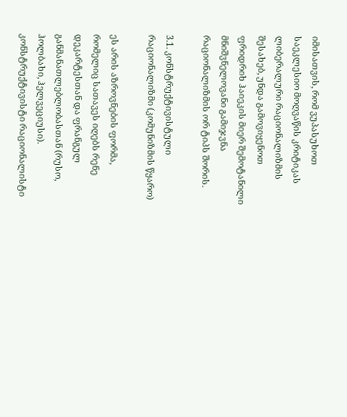იმისათვის, რომ ვუპასუხოთ საეკლესიო მოღვაწის კრიტიკას ლიბერალური რაციონალიზმის შესახებ, უნდა გამოვიყენოთ ფრიდრიხ ჰაიეკის მიერ შემოტანილი მნიშვნელოვანი გამიჯვნა რაციონალიზმის ორ ტიპს შორის.

3.1. კონსტრუქტივისტული რაციონალიზმი (კომუნიზმის წყარო)

ეს არის აზროვნების ფორმა, რომელიც სათავეს იღებს რენე დეკარტესთან და ფრანგულ განმანათლებლობასთან (რუსო, ჰოლბახი, ჰელვეციუსი). კონსტრუქტივისტი რაციონალისტი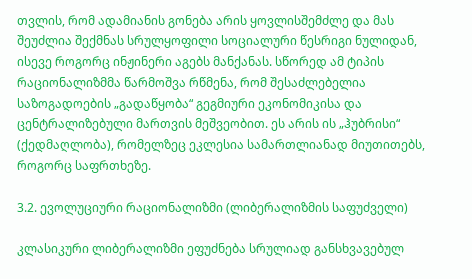თვლის, რომ ადამიანის გონება არის ყოვლისშემძლე და მას შეუძლია შექმნას სრულყოფილი სოციალური წესრიგი ნულიდან, ისევე როგორც ინჟინერი აგებს მანქანას. სწორედ ამ ტიპის რაციონალიზმმა წარმოშვა რწმენა, რომ შესაძლებელია საზოგადოების „გადაწყობა“ გეგმიური ეკონომიკისა და ცენტრალიზებული მართვის მეშვეობით. ეს არის ის „ჰუბრისი“ (ქედმაღლობა), რომელზეც ეკლესია სამართლიანად მიუთითებს, როგორც საფრთხეზე.

3.2. ევოლუციური რაციონალიზმი (ლიბერალიზმის საფუძველი)

კლასიკური ლიბერალიზმი ეფუძნება სრულიად განსხვავებულ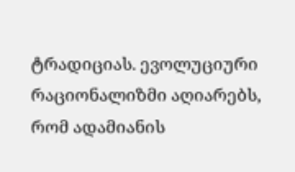ტრადიციას. ევოლუციური რაციონალიზმი აღიარებს, რომ ადამიანის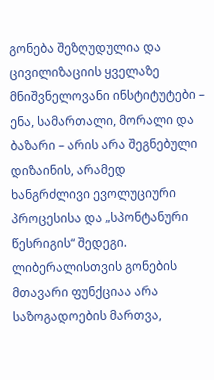გონება შეზღუდულია და ცივილიზაციის ყველაზე მნიშვნელოვანი ინსტიტუტები – ენა, სამართალი, მორალი და ბაზარი – არის არა შეგნებული დიზაინის, არამედ ხანგრძლივი ევოლუციური პროცესისა და „სპონტანური წესრიგის“ შედეგი. ლიბერალისთვის გონების მთავარი ფუნქციაა არა საზოგადოების მართვა,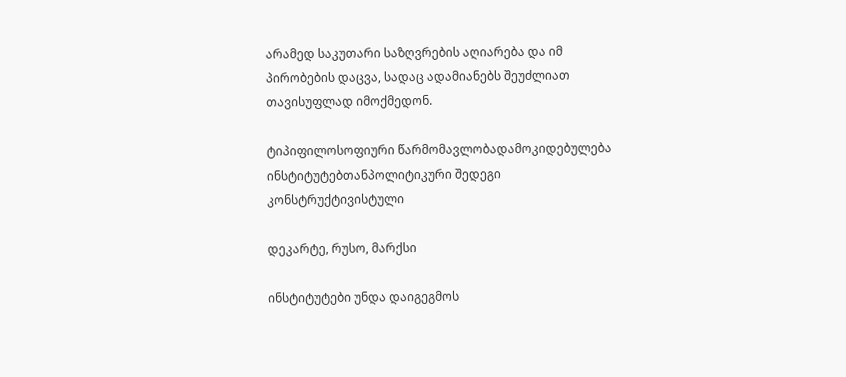არამედ საკუთარი საზღვრების აღიარება და იმ პირობების დაცვა, სადაც ადამიანებს შეუძლიათ თავისუფლად იმოქმედონ.

ტიპიფილოსოფიური წარმომავლობადამოკიდებულება ინსტიტუტებთანპოლიტიკური შედეგი
კონსტრუქტივისტული

დეკარტე, რუსო, მარქსი

ინსტიტუტები უნდა დაიგეგმოს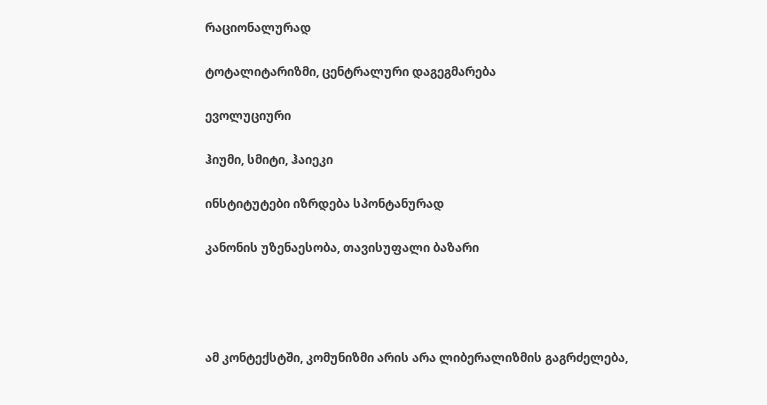რაციონალურად

ტოტალიტარიზმი, ცენტრალური დაგეგმარება

ევოლუციური

ჰიუმი, სმიტი, ჰაიეკი

ინსტიტუტები იზრდება სპონტანურად

კანონის უზენაესობა, თავისუფალი ბაზარი




ამ კონტექსტში, კომუნიზმი არის არა ლიბერალიზმის გაგრძელება,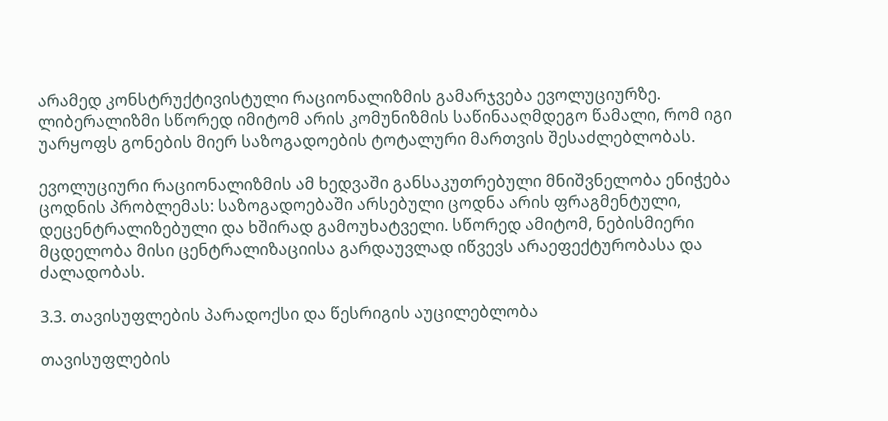არამედ კონსტრუქტივისტული რაციონალიზმის გამარჯვება ევოლუციურზე. ლიბერალიზმი სწორედ იმიტომ არის კომუნიზმის საწინააღმდეგო წამალი, რომ იგი უარყოფს გონების მიერ საზოგადოების ტოტალური მართვის შესაძლებლობას.

ევოლუციური რაციონალიზმის ამ ხედვაში განსაკუთრებული მნიშვნელობა ენიჭება ცოდნის პრობლემას: საზოგადოებაში არსებული ცოდნა არის ფრაგმენტული, დეცენტრალიზებული და ხშირად გამოუხატველი. სწორედ ამიტომ, ნებისმიერი მცდელობა მისი ცენტრალიზაციისა გარდაუვლად იწვევს არაეფექტურობასა და ძალადობას.

3.3. თავისუფლების პარადოქსი და წესრიგის აუცილებლობა

თავისუფლების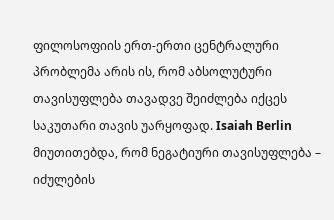ფილოსოფიის ერთ-ერთი ცენტრალური პრობლემა არის ის, რომ აბსოლუტური თავისუფლება თავადვე შეიძლება იქცეს საკუთარი თავის უარყოფად. Isaiah Berlin მიუთითებდა, რომ ნეგატიური თავისუფლება – იძულების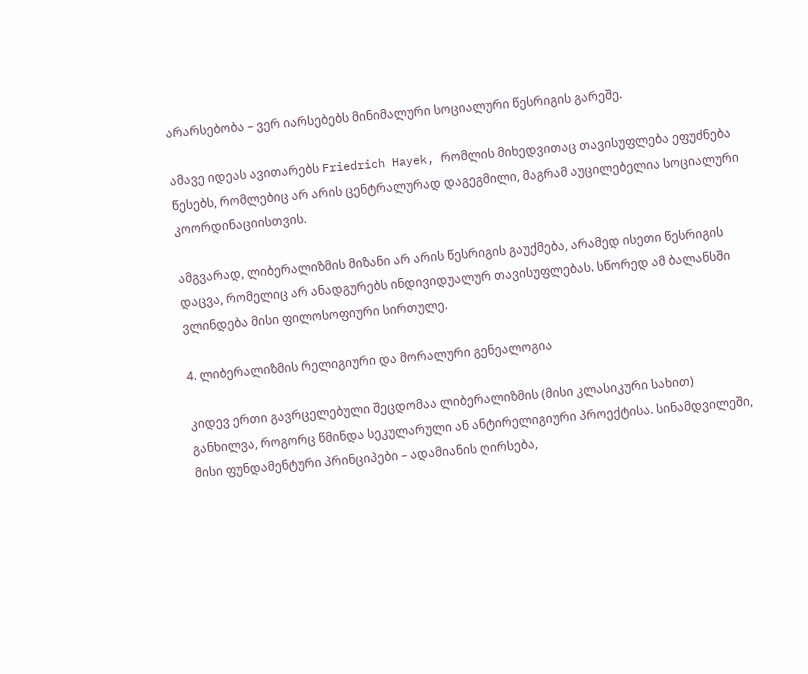არარსებობა – ვერ იარსებებს მინიმალური სოციალური წესრიგის გარეშე.

ამავე იდეას ავითარებს Friedrich Hayek, რომლის მიხედვითაც თავისუფლება ეფუძნება წესებს, რომლებიც არ არის ცენტრალურად დაგეგმილი, მაგრამ აუცილებელია სოციალური კოორდინაციისთვის.

ამგვარად, ლიბერალიზმის მიზანი არ არის წესრიგის გაუქმება, არამედ ისეთი წესრიგის დაცვა, რომელიც არ ანადგურებს ინდივიდუალურ თავისუფლებას. სწორედ ამ ბალანსში ვლინდება მისი ფილოსოფიური სირთულე.

4. ლიბერალიზმის რელიგიური და მორალური გენეალოგია

კიდევ ერთი გავრცელებული შეცდომაა ლიბერალიზმის (მისი კლასიკური სახით) განხილვა, როგორც წმინდა სეკულარული ან ანტირელიგიური პროექტისა. სინამდვილეში, მისი ფუნდამენტური პრინციპები – ადამიანის ღირსება,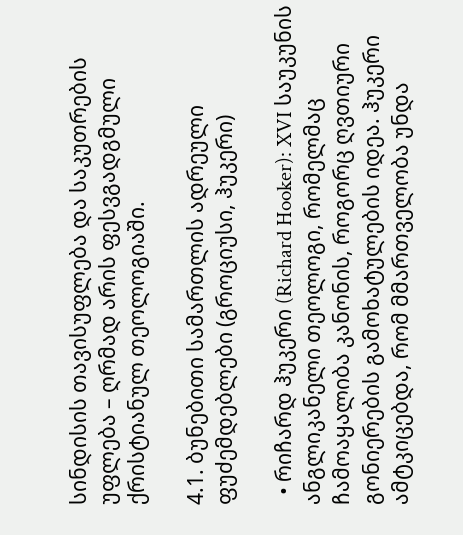სინდისის თავისუფლება და საკუთრების უფლება – ღრმად არის ფესვგადგმული ქრისტიანულ თეოლოგიაში.

4.1. ბუნებითი სამართლის ადრეული ფუძემდებლები (გროციუსი, ჰუკერი)

  • რიჩარდ ჰუკერი (Richard Hooker): XVI საუკუნის ანგლიკანელი თეოლოგი, რომელმაც ჩამოაყალიბა კანონის, როგორც ღვთიური გონიერების გამოხატულების იდეა. ჰუკერი ამტკიცებდა, რომ მმართველობა უნდა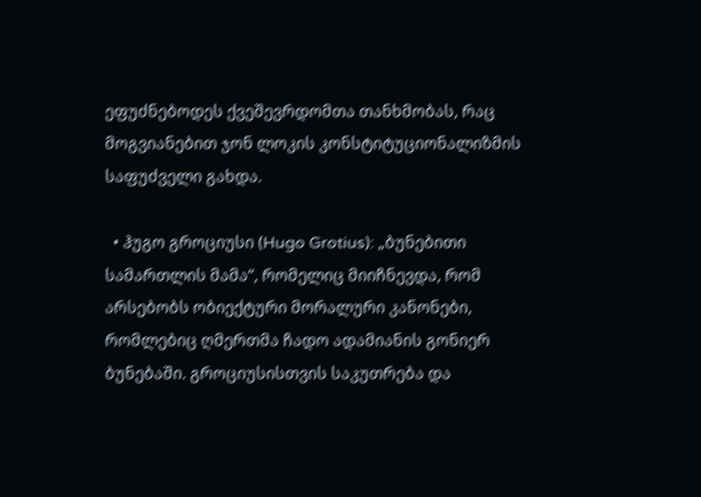ეფუძნებოდეს ქვეშევრდომთა თანხმობას, რაც მოგვიანებით ჯონ ლოკის კონსტიტუციონალიზმის საფუძველი გახდა.

  • ჰუგო გროციუსი (Hugo Grotius): „ბუნებითი სამართლის მამა“, რომელიც მიიჩნევდა, რომ არსებობს ობიექტური მორალური კანონები, რომლებიც ღმერთმა ჩადო ადამიანის გონიერ ბუნებაში. გროციუსისთვის საკუთრება და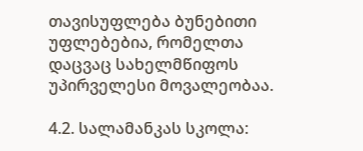თავისუფლება ბუნებითი უფლებებია, რომელთა დაცვაც სახელმწიფოს უპირველესი მოვალეობაა.

4.2. სალამანკას სკოლა: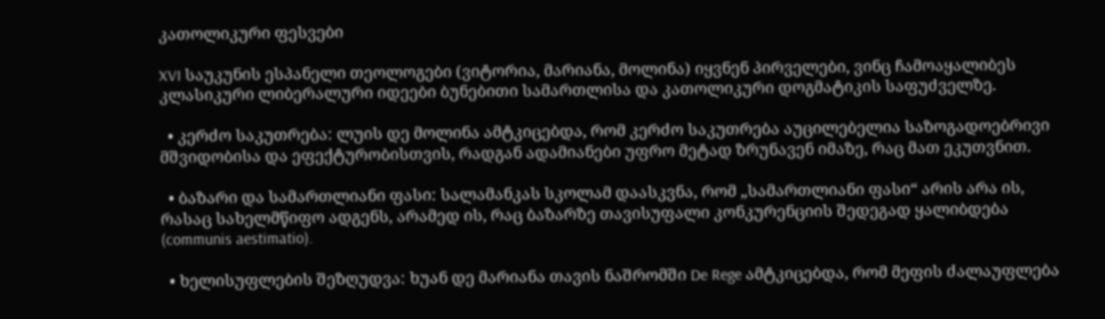კათოლიკური ფესვები

XVI საუკუნის ესპანელი თეოლოგები (ვიტორია, მარიანა, მოლინა) იყვნენ პირველები, ვინც ჩამოაყალიბეს კლასიკური ლიბერალური იდეები ბუნებითი სამართლისა და კათოლიკური დოგმატიკის საფუძველზე.

  • კერძო საკუთრება: ლუის დე მოლინა ამტკიცებდა, რომ კერძო საკუთრება აუცილებელია საზოგადოებრივი მშვიდობისა და ეფექტურობისთვის, რადგან ადამიანები უფრო მეტად ზრუნავენ იმაზე, რაც მათ ეკუთვნით.

  • ბაზარი და სამართლიანი ფასი: სალამანკას სკოლამ დაასკვნა, რომ „სამართლიანი ფასი“ არის არა ის, რასაც სახელმწიფო ადგენს, არამედ ის, რაც ბაზარზე თავისუფალი კონკურენციის შედეგად ყალიბდება (communis aestimatio).

  • ხელისუფლების შეზღუდვა: ხუან დე მარიანა თავის ნაშრომში De Rege ამტკიცებდა, რომ მეფის ძალაუფლება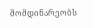მომდინარეობს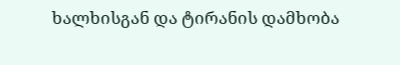ხალხისგან და ტირანის დამხობა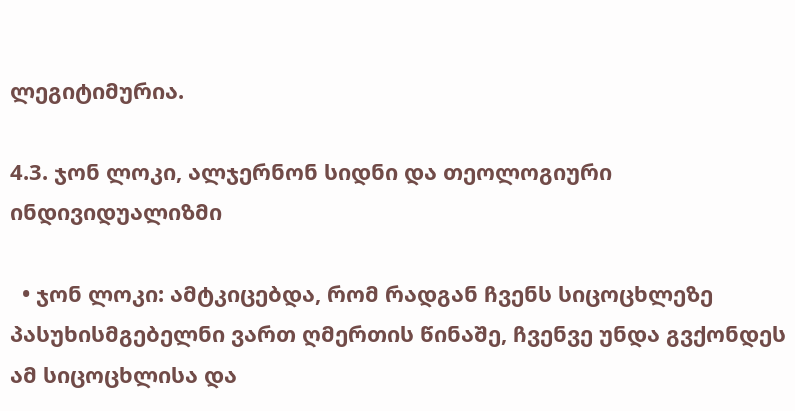ლეგიტიმურია.

4.3. ჯონ ლოკი, ალჯერნონ სიდნი და თეოლოგიური ინდივიდუალიზმი

  • ჯონ ლოკი: ამტკიცებდა, რომ რადგან ჩვენს სიცოცხლეზე პასუხისმგებელნი ვართ ღმერთის წინაშე, ჩვენვე უნდა გვქონდეს ამ სიცოცხლისა და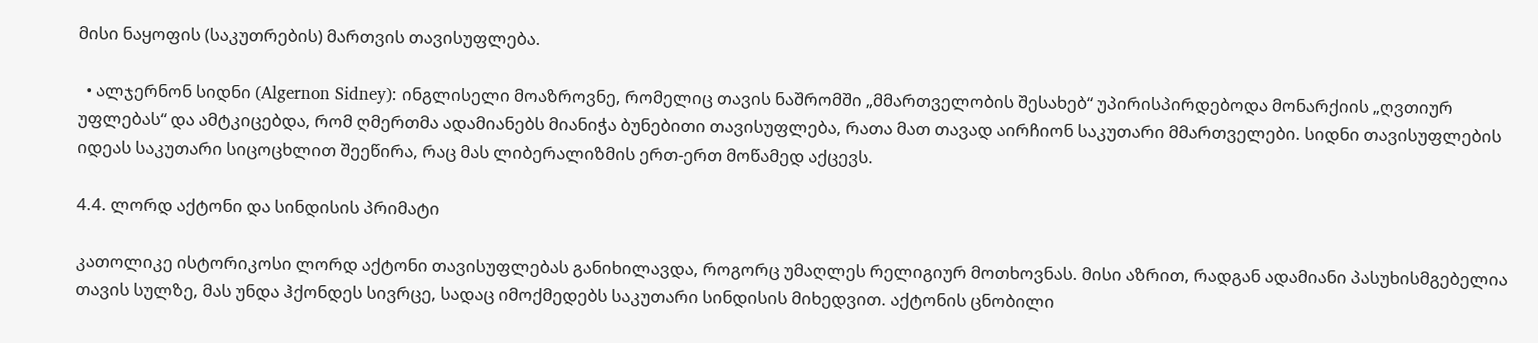მისი ნაყოფის (საკუთრების) მართვის თავისუფლება.

  • ალჯერნონ სიდნი (Algernon Sidney): ინგლისელი მოაზროვნე, რომელიც თავის ნაშრომში „მმართველობის შესახებ“ უპირისპირდებოდა მონარქიის „ღვთიურ უფლებას“ და ამტკიცებდა, რომ ღმერთმა ადამიანებს მიანიჭა ბუნებითი თავისუფლება, რათა მათ თავად აირჩიონ საკუთარი მმართველები. სიდნი თავისუფლების იდეას საკუთარი სიცოცხლით შეეწირა, რაც მას ლიბერალიზმის ერთ-ერთ მოწამედ აქცევს.

4.4. ლორდ აქტონი და სინდისის პრიმატი

კათოლიკე ისტორიკოსი ლორდ აქტონი თავისუფლებას განიხილავდა, როგორც უმაღლეს რელიგიურ მოთხოვნას. მისი აზრით, რადგან ადამიანი პასუხისმგებელია თავის სულზე, მას უნდა ჰქონდეს სივრცე, სადაც იმოქმედებს საკუთარი სინდისის მიხედვით. აქტონის ცნობილი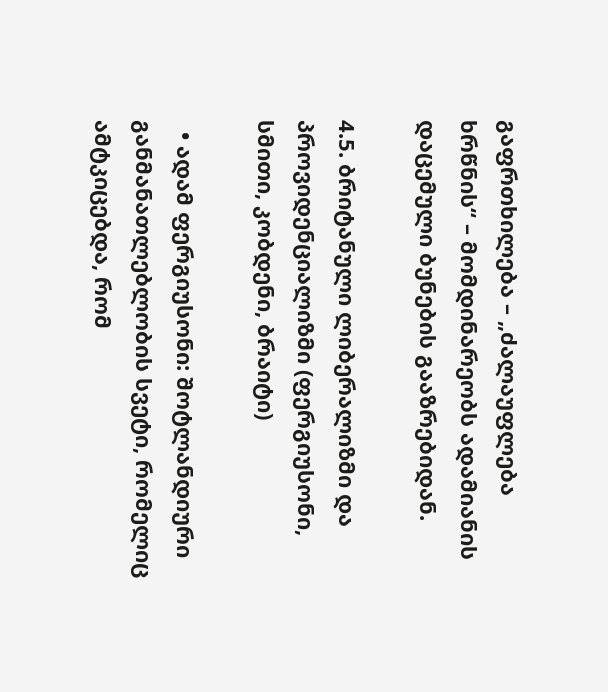გაფრთხილება – „ძალაუფლება ხრწნის“ – მომდინარეობს ადამიანის დაცემული ბუნების გააზრებიდან.

4.5. ბრიტანული ლიბერალიზმი და პროვიდენციალიზმი (ფერგიუსონი, სმითი, კობდენი, ბრაიტი)

  • ადამ ფერგიუსონი: შოტლანდიური განმანათლებლობის სვეტი, რომელიც ამტკიცებდა, რომ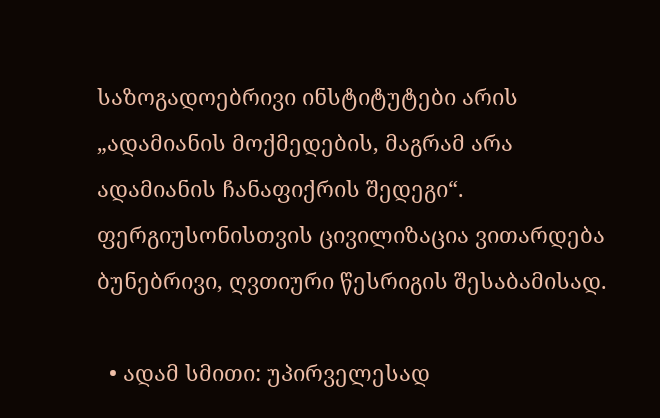საზოგადოებრივი ინსტიტუტები არის „ადამიანის მოქმედების, მაგრამ არა ადამიანის ჩანაფიქრის შედეგი“. ფერგიუსონისთვის ცივილიზაცია ვითარდება ბუნებრივი, ღვთიური წესრიგის შესაბამისად.

  • ადამ სმითი: უპირველესად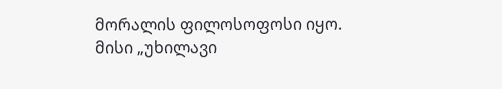მორალის ფილოსოფოსი იყო. მისი „უხილავი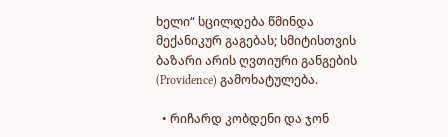ხელი“ სცილდება წმინდა მექანიკურ გაგებას; სმიტისთვის ბაზარი არის ღვთიური განგების (Providence) გამოხატულება.

  • რიჩარდ კობდენი და ჯონ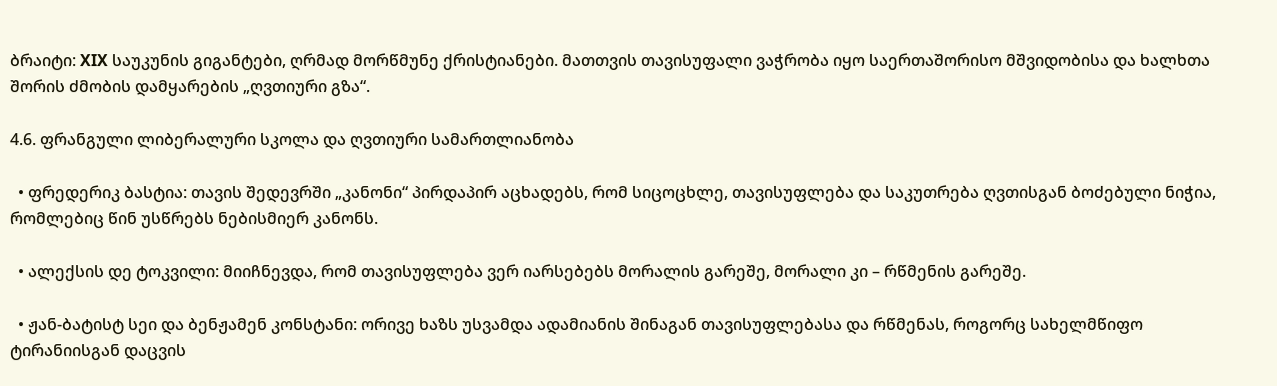ბრაიტი: XIX საუკუნის გიგანტები, ღრმად მორწმუნე ქრისტიანები. მათთვის თავისუფალი ვაჭრობა იყო საერთაშორისო მშვიდობისა და ხალხთა შორის ძმობის დამყარების „ღვთიური გზა“.

4.6. ფრანგული ლიბერალური სკოლა და ღვთიური სამართლიანობა

  • ფრედერიკ ბასტია: თავის შედევრში „კანონი“ პირდაპირ აცხადებს, რომ სიცოცხლე, თავისუფლება და საკუთრება ღვთისგან ბოძებული ნიჭია, რომლებიც წინ უსწრებს ნებისმიერ კანონს.

  • ალექსის დე ტოკვილი: მიიჩნევდა, რომ თავისუფლება ვერ იარსებებს მორალის გარეშე, მორალი კი – რწმენის გარეშე.

  • ჟან-ბატისტ სეი და ბენჟამენ კონსტანი: ორივე ხაზს უსვამდა ადამიანის შინაგან თავისუფლებასა და რწმენას, როგორც სახელმწიფო ტირანიისგან დაცვის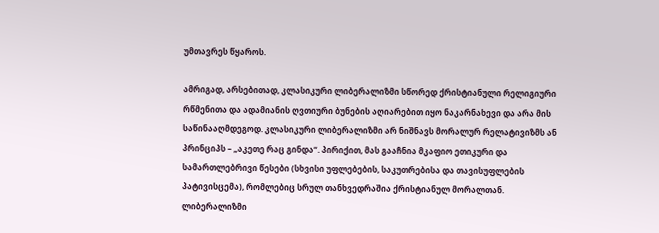უმთავრეს წყაროს.

ამრიგად, არსებითად, კლასიკური ლიბერალიზმი სწორედ ქრისტიანული რელიგიური რწმენითა და ადამიანის ღვთიური ბუნების აღიარებით იყო ნაკარნახევი და არა მის საწინააღმდეგოდ. კლასიკური ლიბერალიზმი არ ნიშნავს მორალურ რელატივიზმს ან პრინციპს – „აკეთე რაც გინდა“. პირიქით, მას გააჩნია მკაფიო ეთიკური და სამართლებრივი წესები (სხვისი უფლებების, საკუთრებისა და თავისუფლების პატივისცემა), რომლებიც სრულ თანხვედრაშია ქრისტიანულ მორალთან. ლიბერალიზმი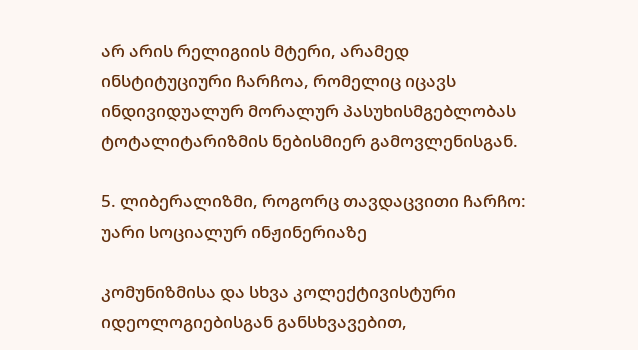არ არის რელიგიის მტერი, არამედ ინსტიტუციური ჩარჩოა, რომელიც იცავს ინდივიდუალურ მორალურ პასუხისმგებლობას ტოტალიტარიზმის ნებისმიერ გამოვლენისგან.

5. ლიბერალიზმი, როგორც თავდაცვითი ჩარჩო: უარი სოციალურ ინჟინერიაზე

კომუნიზმისა და სხვა კოლექტივისტური იდეოლოგიებისგან განსხვავებით,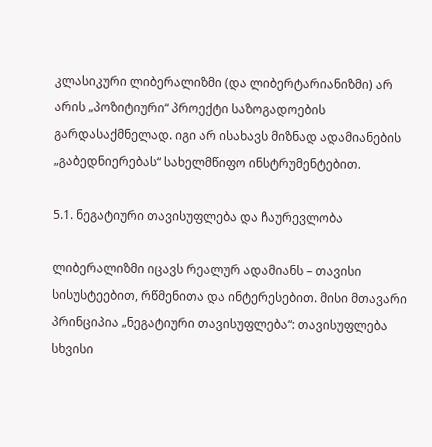კლასიკური ლიბერალიზმი (და ლიბერტარიანიზმი) არ არის „პოზიტიური“ პროექტი საზოგადოების გარდასაქმნელად. იგი არ ისახავს მიზნად ადამიანების „გაბედნიერებას“ სახელმწიფო ინსტრუმენტებით.

5.1. ნეგატიური თავისუფლება და ჩაურევლობა

ლიბერალიზმი იცავს რეალურ ადამიანს – თავისი სისუსტეებით, რწმენითა და ინტერესებით. მისი მთავარი პრინციპია „ნეგატიური თავისუფლება“: თავისუფლება სხვისი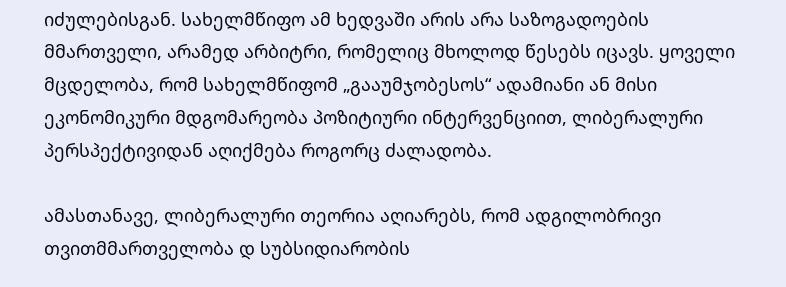იძულებისგან. სახელმწიფო ამ ხედვაში არის არა საზოგადოების მმართველი, არამედ არბიტრი, რომელიც მხოლოდ წესებს იცავს. ყოველი მცდელობა, რომ სახელმწიფომ „გააუმჯობესოს“ ადამიანი ან მისი ეკონომიკური მდგომარეობა პოზიტიური ინტერვენციით, ლიბერალური პერსპექტივიდან აღიქმება როგორც ძალადობა.

ამასთანავე, ლიბერალური თეორია აღიარებს, რომ ადგილობრივი თვითმმართველობა დ სუბსიდიარობის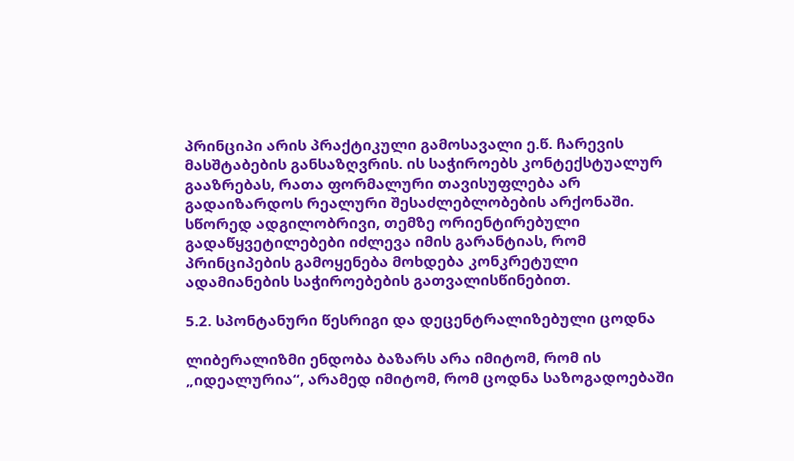პრინციპი არის პრაქტიკული გამოსავალი ე.წ. ჩარევის მასშტაბების განსაზღვრის. ის საჭიროებს კონტექსტუალურ გააზრებას, რათა ფორმალური თავისუფლება არ გადაიზარდოს რეალური შესაძლებლობების არქონაში. სწორედ ადგილობრივი, თემზე ორიენტირებული გადაწყვეტილებები იძლევა იმის გარანტიას, რომ პრინციპების გამოყენება მოხდება კონკრეტული ადამიანების საჭიროებების გათვალისწინებით.

5.2. სპონტანური წესრიგი და დეცენტრალიზებული ცოდნა

ლიბერალიზმი ენდობა ბაზარს არა იმიტომ, რომ ის „იდეალურია“, არამედ იმიტომ, რომ ცოდნა საზოგადოებაში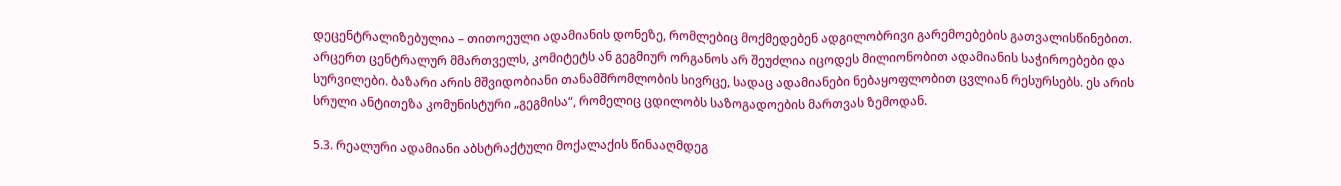დეცენტრალიზებულია – თითოეული ადამიანის დონეზე, რომლებიც მოქმედებენ ადგილობრივი გარემოებების გათვალისწინებით. არცერთ ცენტრალურ მმართველს, კომიტეტს ან გეგმიურ ორგანოს არ შეუძლია იცოდეს მილიონობით ადამიანის საჭიროებები და სურვილები. ბაზარი არის მშვიდობიანი თანამშრომლობის სივრცე, სადაც ადამიანები ნებაყოფლობით ცვლიან რესურსებს. ეს არის სრული ანტითეზა კომუნისტური „გეგმისა“, რომელიც ცდილობს საზოგადოების მართვას ზემოდან.

5.3. რეალური ადამიანი აბსტრაქტული მოქალაქის წინააღმდეგ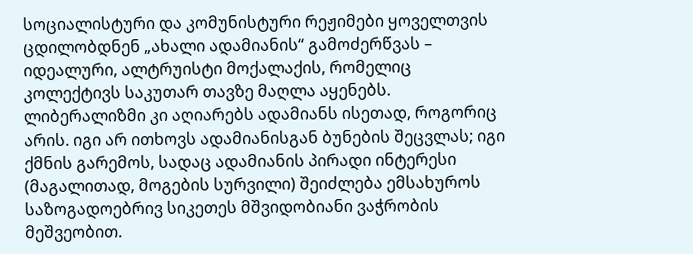სოციალისტური და კომუნისტური რეჟიმები ყოველთვის ცდილობდნენ „ახალი ადამიანის“ გამოძერწვას – იდეალური, ალტრუისტი მოქალაქის, რომელიც კოლექტივს საკუთარ თავზე მაღლა აყენებს. ლიბერალიზმი კი აღიარებს ადამიანს ისეთად, როგორიც არის. იგი არ ითხოვს ადამიანისგან ბუნების შეცვლას; იგი ქმნის გარემოს, სადაც ადამიანის პირადი ინტერესი (მაგალითად, მოგების სურვილი) შეიძლება ემსახუროს საზოგადოებრივ სიკეთეს მშვიდობიანი ვაჭრობის მეშვეობით.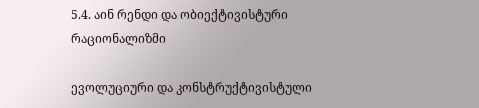5.4. აინ რენდი და ობიექტივისტური რაციონალიზმი

ევოლუციური და კონსტრუქტივისტული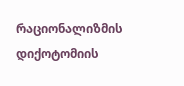რაციონალიზმის დიქოტომიის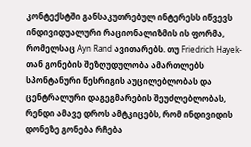კონტექსტში განსაკუთრებულ ინტერესს იწვევს ინდივიდუალური რაციონალიზმის ის ფორმა, რომელსაც Ayn Rand ავითარებს. თუ Friedrich Hayek-თან გონების შეზღუდულობა ამართლებს სპონტანური წესრიგის აუცილებლობას და ცენტრალური დაგეგმარების შეუძლებლობას, რენდი ამავე დროს ამტკიცებს, რომ ინდივიდის დონეზე გონება რჩება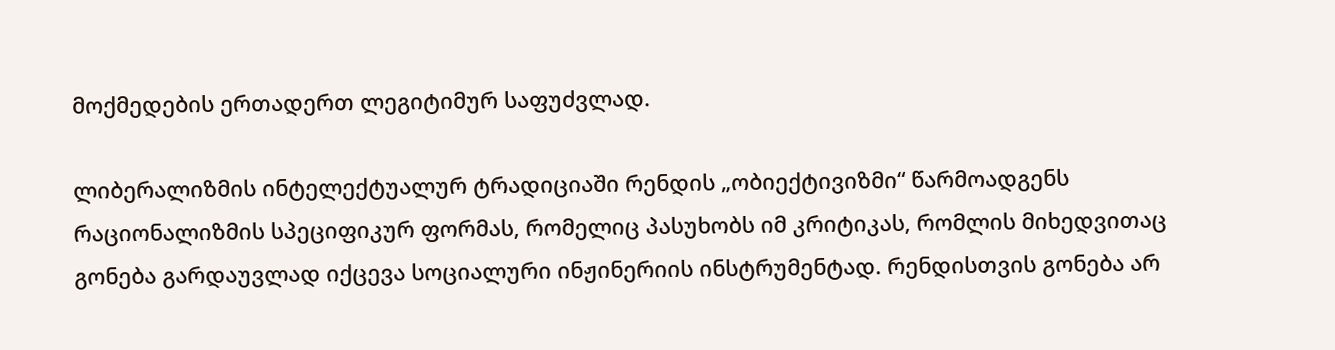მოქმედების ერთადერთ ლეგიტიმურ საფუძვლად.

ლიბერალიზმის ინტელექტუალურ ტრადიციაში რენდის „ობიექტივიზმი“ წარმოადგენს რაციონალიზმის სპეციფიკურ ფორმას, რომელიც პასუხობს იმ კრიტიკას, რომლის მიხედვითაც გონება გარდაუვლად იქცევა სოციალური ინჟინერიის ინსტრუმენტად. რენდისთვის გონება არ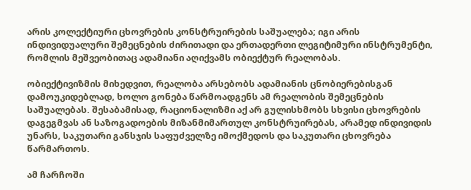არის კოლექტიური ცხოვრების კონსტრუირების საშუალება; იგი არის ინდივიდუალური შემეცნების ძირითადი და ერთადერთი ლეგიტიმური ინსტრუმენტი, რომლის მეშვეობითაც ადამიანი აღიქვამს ობიექტურ რეალობას.

ობიექტივიზმის მიხედვით, რეალობა არსებობს ადამიანის ცნობიერებისგან დამოუკიდებლად, ხოლო გონება წარმოადგენს ამ რეალობის შემეცნების საშუალებას. შესაბამისად, რაციონალიზმი აქ არ გულისხმობს სხვისი ცხოვრების დაგეგმვას ან საზოგადოების მიზანმიმართულ კონსტრუირებას, არამედ ინდივიდის უნარს, საკუთარი განსჯის საფუძველზე იმოქმედოს და საკუთარი ცხოვრება წარმართოს.

ამ ჩარჩოში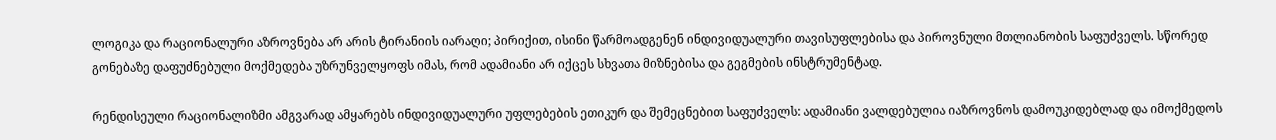ლოგიკა და რაციონალური აზროვნება არ არის ტირანიის იარაღი; პირიქით, ისინი წარმოადგენენ ინდივიდუალური თავისუფლებისა და პიროვნული მთლიანობის საფუძველს. სწორედ გონებაზე დაფუძნებული მოქმედება უზრუნველყოფს იმას, რომ ადამიანი არ იქცეს სხვათა მიზნებისა და გეგმების ინსტრუმენტად.

რენდისეული რაციონალიზმი ამგვარად ამყარებს ინდივიდუალური უფლებების ეთიკურ და შემეცნებით საფუძველს: ადამიანი ვალდებულია იაზროვნოს დამოუკიდებლად და იმოქმედოს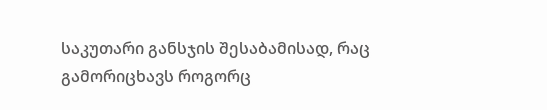საკუთარი განსჯის შესაბამისად, რაც გამორიცხავს როგორც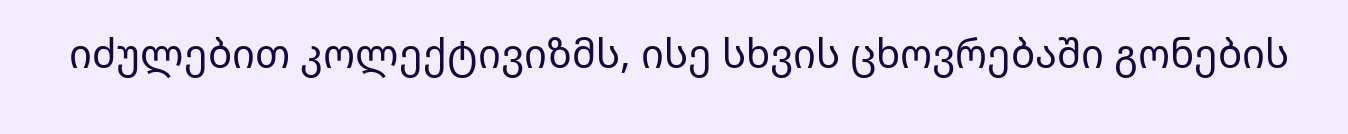იძულებით კოლექტივიზმს, ისე სხვის ცხოვრებაში გონების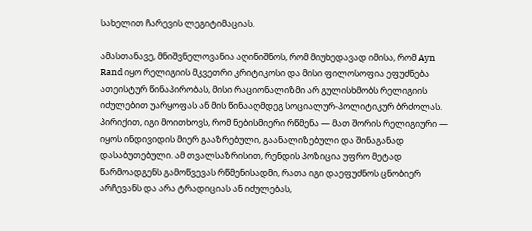სახელით ჩარევის ლეგიტიმაციას.

ამასთანავე, მნიშვნელოვანია აღინიშნოს, რომ მიუხედავად იმისა, რომ Ayn Rand იყო რელიგიის მკვეთრი კრიტიკოსი და მისი ფილოსოფია ეფუძნება ათეისტურ წინაპირობას, მისი რაციონალიზმი არ გულისხმობს რელიგიის იძულებით უარყოფას ან მის წინააღმდეგ სოციალურ-პოლიტიკურ ბრძოლას. პირიქით, იგი მოითხოვს, რომ ნებისმიერი რწმენა — მათ შორის რელიგიური — იყოს ინდივიდის მიერ გააზრებული, გაანალიზებული და შინაგანად დასაბუთებული. ამ თვალსაზრისით, რენდის პოზიცია უფრო მეტად წარმოადგენს გამოწვევას რწმენისადმი, რათა იგი დაეფუძნოს ცნობიერ არჩევანს და არა ტრადიციას ან იძულებას,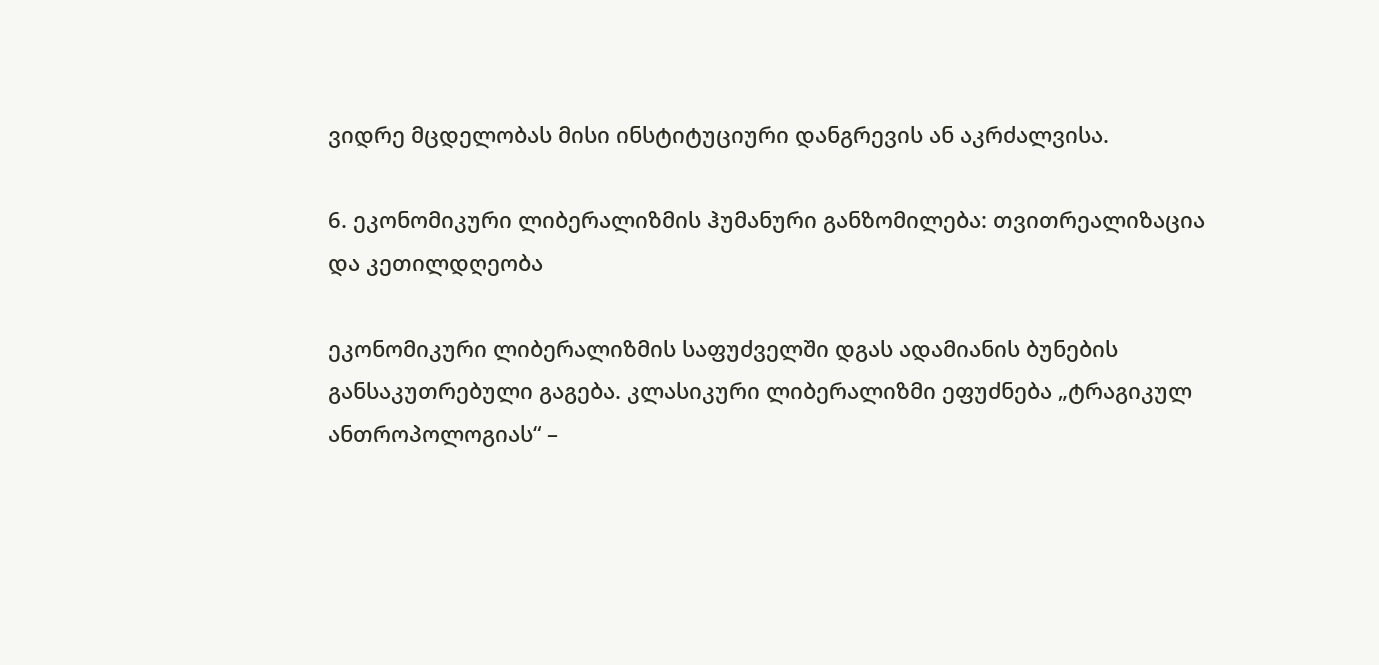ვიდრე მცდელობას მისი ინსტიტუციური დანგრევის ან აკრძალვისა.

6. ეკონომიკური ლიბერალიზმის ჰუმანური განზომილება: თვითრეალიზაცია და კეთილდღეობა

ეკონომიკური ლიბერალიზმის საფუძველში დგას ადამიანის ბუნების განსაკუთრებული გაგება. კლასიკური ლიბერალიზმი ეფუძნება „ტრაგიკულ ანთროპოლოგიას“ –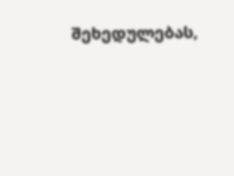შეხედულებას,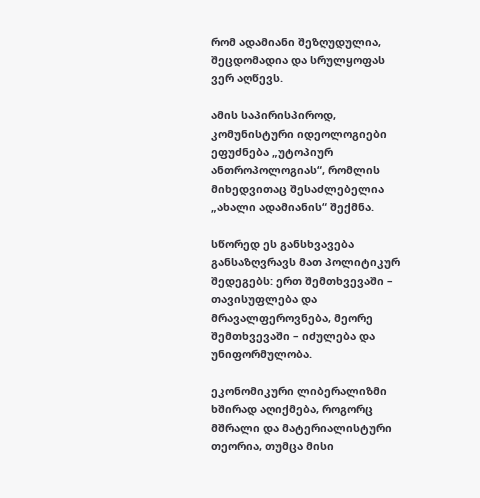რომ ადამიანი შეზღუდულია, შეცდომადია და სრულყოფას ვერ აღწევს.

ამის საპირისპიროდ, კომუნისტური იდეოლოგიები ეფუძნება „უტოპიურ ანთროპოლოგიას“, რომლის მიხედვითაც შესაძლებელია „ახალი ადამიანის“ შექმნა.

სწორედ ეს განსხვავება განსაზღვრავს მათ პოლიტიკურ შედეგებს: ერთ შემთხვევაში – თავისუფლება და მრავალფეროვნება, მეორე შემთხვევაში – იძულება და უნიფორმულობა.

ეკონომიკური ლიბერალიზმი ხშირად აღიქმება, როგორც მშრალი და მატერიალისტური თეორია, თუმცა მისი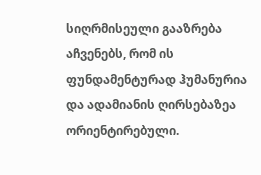სიღრმისეული გააზრება აჩვენებს, რომ ის ფუნდამენტურად ჰუმანურია და ადამიანის ღირსებაზეა ორიენტირებული.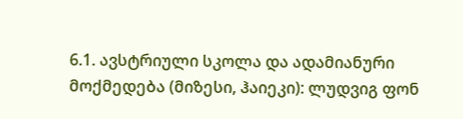6.1. ავსტრიული სკოლა და ადამიანური მოქმედება (მიზესი, ჰაიეკი): ლუდვიგ ფონ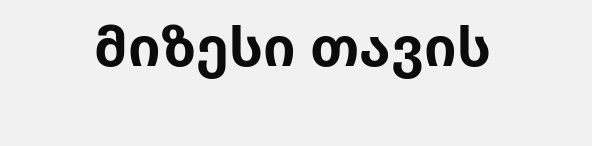მიზესი თავის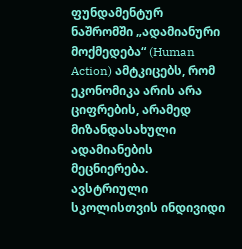ფუნდამენტურ ნაშრომში „ადამიანური მოქმედება“ (Human Action) ამტკიცებს, რომ ეკონომიკა არის არა ციფრების, არამედ მიზანდასახული ადამიანების მეცნიერება. ავსტრიული სკოლისთვის ინდივიდი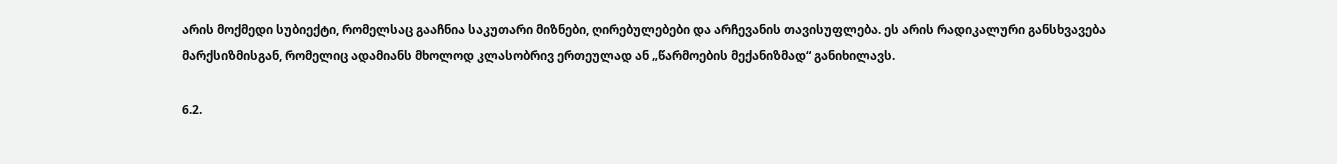არის მოქმედი სუბიექტი, რომელსაც გააჩნია საკუთარი მიზნები, ღირებულებები და არჩევანის თავისუფლება. ეს არის რადიკალური განსხვავება მარქსიზმისგან, რომელიც ადამიანს მხოლოდ კლასობრივ ერთეულად ან „წარმოების მექანიზმად“ განიხილავს.

6.2.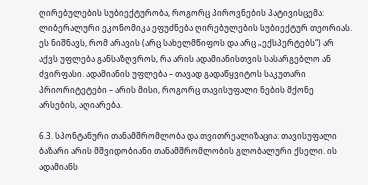ღირებულების სუბიექტურობა, როგორც პიროვნების პატივისცემა: ლიბერალური ეკონომიკა ეფუძნება ღირებულების სუბიექტურ თეორიას. ეს ნიშნავს, რომ არავის (არც სახელმწიფოს და არც „ექსპერტებს“) არ აქვს უფლება განსაზღვროს, რა არის ადამიანისთვის სასარგებლო ან ძვირფასი. ადამიანის უფლება – თავად გადაწყვიტოს საკუთარი პრიორიტეტები – არის მისი, როგორც თავისუფალი ნების მქონე არსების, აღიარება.

6.3. სპონტანური თანამშრომლობა და თვითრეალიზაცია: თავისუფალი ბაზარი არის მშვიდობიანი თანამშრომლობის გლობალური ქსელი. ის ადამიანს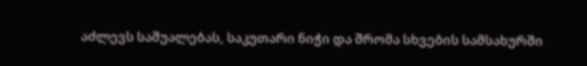აძლევს საშუალებას, საკუთარი ნიჭი და შრომა სხვების სამსახურში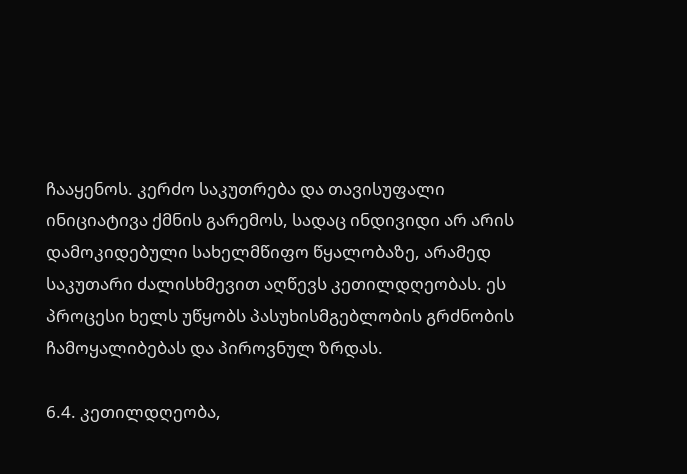ჩააყენოს. კერძო საკუთრება და თავისუფალი ინიციატივა ქმნის გარემოს, სადაც ინდივიდი არ არის დამოკიდებული სახელმწიფო წყალობაზე, არამედ საკუთარი ძალისხმევით აღწევს კეთილდღეობას. ეს პროცესი ხელს უწყობს პასუხისმგებლობის გრძნობის ჩამოყალიბებას და პიროვნულ ზრდას.

6.4. კეთილდღეობა,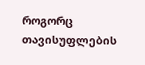როგორც თავისუფლების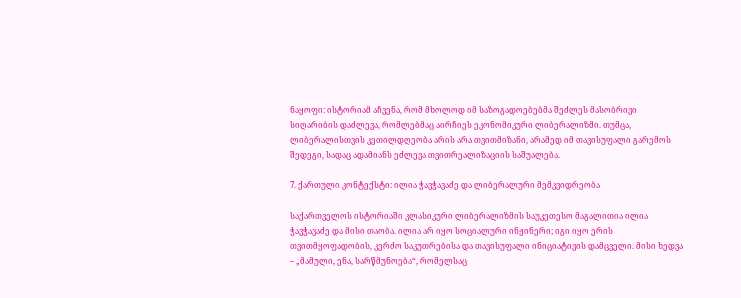ნაყოფი: ისტორიამ აჩვენა, რომ მხოლოდ იმ საზოგადოებებმა შეძლეს მასობრივი სიღარიბის დაძლევა, რომლებმაც აირჩიეს ეკონომიკური ლიბერალიზმი. თუმცა, ლიბერალისთვის კეთილდღეობა არის არა თვითმიზანი, არამედ იმ თავისუფალი გარემოს შედეგი, სადაც ადამიანს ეძლევა თვითრეალიზაციის საშუალება.

7. ქართული კონტექსტი: ილია ჭავჭავაძე და ლიბერალური მემკვიდრეობა

საქართველოს ისტორიაში კლასიკური ლიბერალიზმის საუკეთესო მაგალითია ილია ჭავჭავაძე და მისი თაობა. ილია არ იყო სოციალური ინჟინერი; იგი იყო ერის თვითმყოფადობის, კერძო საკუთრებისა და თავისუფალი ინიციატივის დამცველი. მისი ხედვა – „მამული, ენა, სარწმუნოება“, რომელსაც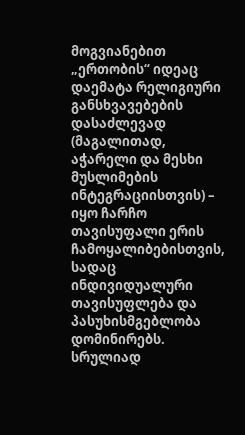მოგვიანებით „ერთობის“ იდეაც დაემატა რელიგიური განსხვავებების დასაძლევად (მაგალითად, აჭარელი და მესხი მუსლიმების ინტეგრაციისთვის) – იყო ჩარჩო თავისუფალი ერის ჩამოყალიბებისთვის, სადაც ინდივიდუალური თავისუფლება და პასუხისმგებლობა დომინირებს. სრულიად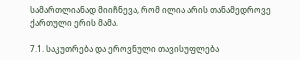სამართლიანად მიიჩნევა, რომ ილია არის თანამედროვე ქართული ერის მამა.

7.1. საკუთრება და ეროვნული თავისუფლება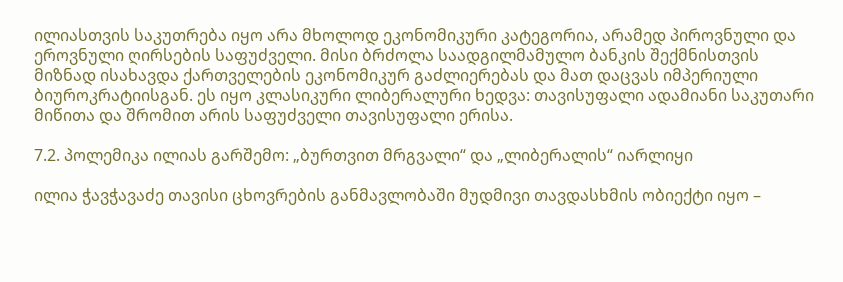ილიასთვის საკუთრება იყო არა მხოლოდ ეკონომიკური კატეგორია, არამედ პიროვნული და ეროვნული ღირსების საფუძველი. მისი ბრძოლა საადგილმამულო ბანკის შექმნისთვის მიზნად ისახავდა ქართველების ეკონომიკურ გაძლიერებას და მათ დაცვას იმპერიული ბიუროკრატიისგან. ეს იყო კლასიკური ლიბერალური ხედვა: თავისუფალი ადამიანი საკუთარი მიწითა და შრომით არის საფუძველი თავისუფალი ერისა.

7.2. პოლემიკა ილიას გარშემო: „ბურთვით მრგვალი“ და „ლიბერალის“ იარლიყი

ილია ჭავჭავაძე თავისი ცხოვრების განმავლობაში მუდმივი თავდასხმის ობიექტი იყო –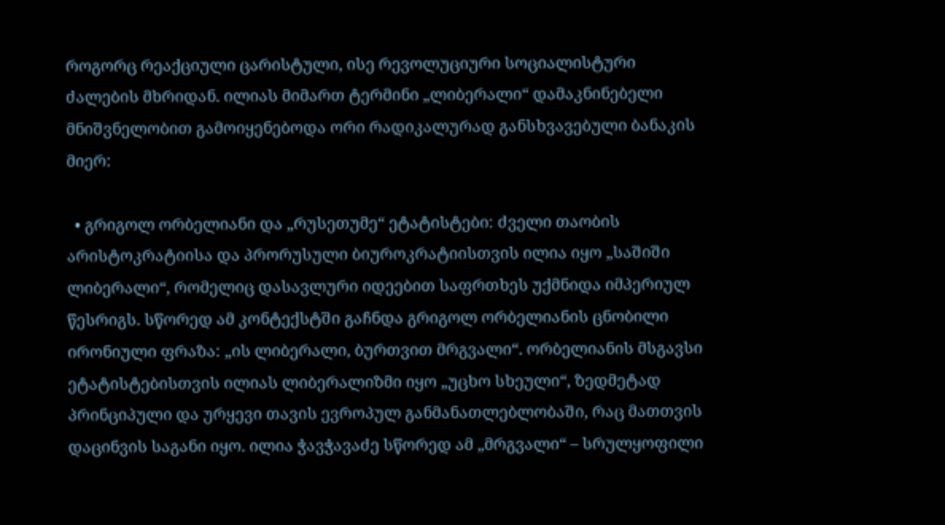როგორც რეაქციული ცარისტული, ისე რევოლუციური სოციალისტური ძალების მხრიდან. ილიას მიმართ ტერმინი „ლიბერალი“ დამაკნინებელი მნიშვნელობით გამოიყენებოდა ორი რადიკალურად განსხვავებული ბანაკის მიერ:

  • გრიგოლ ორბელიანი და „რუსეთუმე“ ეტატისტები: ძველი თაობის არისტოკრატიისა და პრორუსული ბიუროკრატიისთვის ილია იყო „საშიში ლიბერალი“, რომელიც დასავლური იდეებით საფრთხეს უქმნიდა იმპერიულ წესრიგს. სწორედ ამ კონტექსტში გაჩნდა გრიგოლ ორბელიანის ცნობილი ირონიული ფრაზა: „ის ლიბერალი, ბურთვით მრგვალი“. ორბელიანის მსგავსი ეტატისტებისთვის ილიას ლიბერალიზმი იყო „უცხო სხეული“, ზედმეტად პრინციპული და ურყევი თავის ევროპულ განმანათლებლობაში, რაც მათთვის დაცინვის საგანი იყო. ილია ჭავჭავაძე სწორედ ამ „მრგვალი“ – სრულყოფილი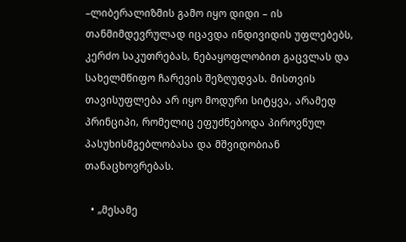–ლიბერალიზმის გამო იყო დიდი – ის თანმიმდევრულად იცავდა ინდივიდის უფლებებს, კერძო საკუთრებას, ნებაყოფლობით გაცვლას და სახელმწიფო ჩარევის შეზღუდვას. მისთვის თავისუფლება არ იყო მოდური სიტყვა, არამედ პრინციპი, რომელიც ეფუძნებოდა პიროვნულ პასუხისმგებლობასა და მშვიდობიან თანაცხოვრებას.

  • „მესამე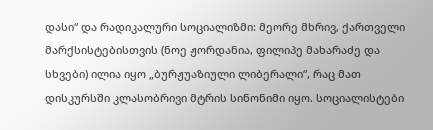დასი“ და რადიკალური სოციალიზმი: მეორე მხრივ, ქართველი მარქსისტებისთვის (ნოე ჟორდანია, ფილიპე მახარაძე და სხვები) ილია იყო „ბურჟუაზიული ლიბერალი“, რაც მათ დისკურსში კლასობრივი მტრის სინონიმი იყო. სოციალისტები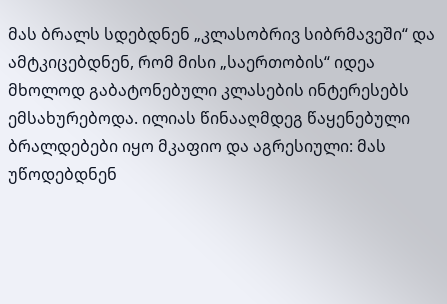მას ბრალს სდებდნენ „კლასობრივ სიბრმავეში“ და ამტკიცებდნენ, რომ მისი „საერთობის“ იდეა მხოლოდ გაბატონებული კლასების ინტერესებს ემსახურებოდა. ილიას წინააღმდეგ წაყენებული ბრალდებები იყო მკაფიო და აგრესიული: მას უწოდებდნენ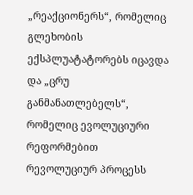„რეაქციონერს“, რომელიც გლეხობის ექსპლუატატორებს იცავდა და „ცრუ განმანათლებელს“, რომელიც ევოლუციური რეფორმებით რევოლუციურ პროცესს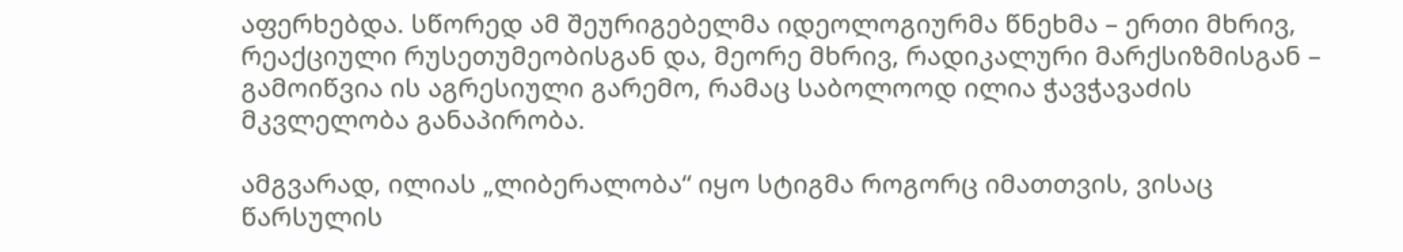აფერხებდა. სწორედ ამ შეურიგებელმა იდეოლოგიურმა წნეხმა – ერთი მხრივ, რეაქციული რუსეთუმეობისგან და, მეორე მხრივ, რადიკალური მარქსიზმისგან – გამოიწვია ის აგრესიული გარემო, რამაც საბოლოოდ ილია ჭავჭავაძის მკვლელობა განაპირობა.

ამგვარად, ილიას „ლიბერალობა“ იყო სტიგმა როგორც იმათთვის, ვისაც წარსულის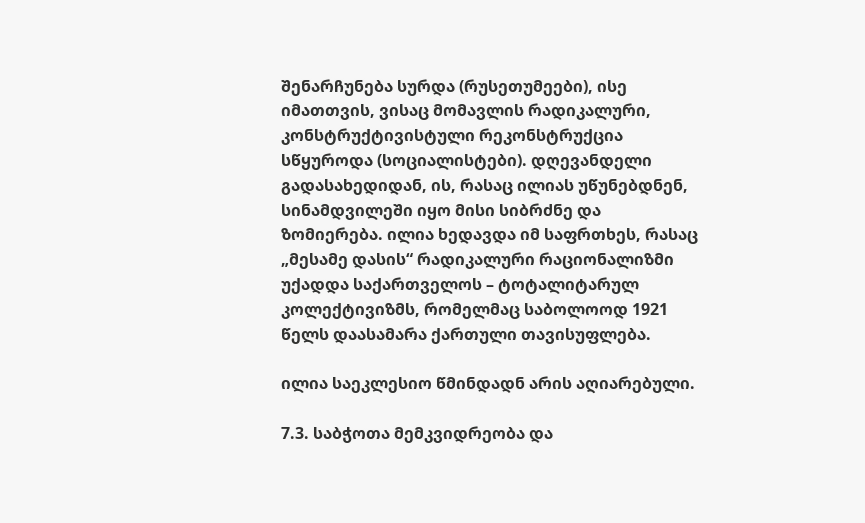შენარჩუნება სურდა (რუსეთუმეები), ისე იმათთვის, ვისაც მომავლის რადიკალური, კონსტრუქტივისტული რეკონსტრუქცია სწყუროდა (სოციალისტები). დღევანდელი გადასახედიდან, ის, რასაც ილიას უწუნებდნენ, სინამდვილეში იყო მისი სიბრძნე და ზომიერება. ილია ხედავდა იმ საფრთხეს, რასაც „მესამე დასის“ რადიკალური რაციონალიზმი უქადდა საქართველოს – ტოტალიტარულ კოლექტივიზმს, რომელმაც საბოლოოდ 1921 წელს დაასამარა ქართული თავისუფლება.

ილია საეკლესიო წმინდადნ არის აღიარებული.

7.3. საბჭოთა მემკვიდრეობა და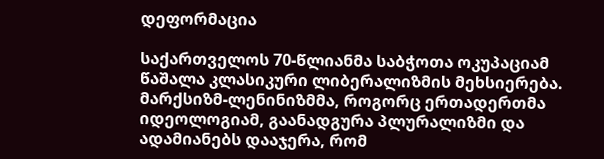დეფორმაცია

საქართველოს 70-წლიანმა საბჭოთა ოკუპაციამ წაშალა კლასიკური ლიბერალიზმის მეხსიერება. მარქსიზმ-ლენინიზმმა, როგორც ერთადერთმა იდეოლოგიამ, გაანადგურა პლურალიზმი და ადამიანებს დააჯერა, რომ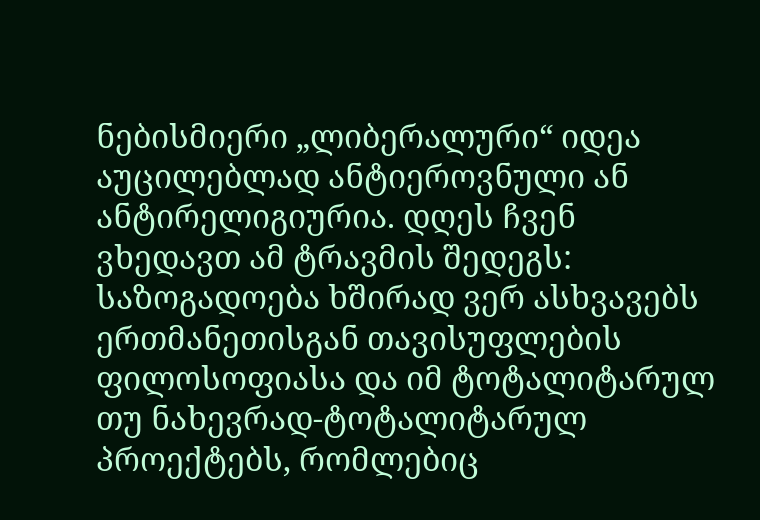ნებისმიერი „ლიბერალური“ იდეა აუცილებლად ანტიეროვნული ან ანტირელიგიურია. დღეს ჩვენ ვხედავთ ამ ტრავმის შედეგს: საზოგადოება ხშირად ვერ ასხვავებს ერთმანეთისგან თავისუფლების ფილოსოფიასა და იმ ტოტალიტარულ თუ ნახევრად-ტოტალიტარულ პროექტებს, რომლებიც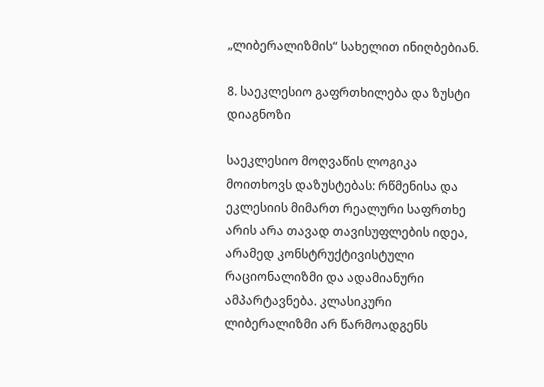„ლიბერალიზმის“ სახელით ინიღბებიან.

8. საეკლესიო გაფრთხილება და ზუსტი დიაგნოზი

საეკლესიო მოღვაწის ლოგიკა მოითხოვს დაზუსტებას: რწმენისა და ეკლესიის მიმართ რეალური საფრთხე არის არა თავად თავისუფლების იდეა, არამედ კონსტრუქტივისტული რაციონალიზმი და ადამიანური ამპარტავნება. კლასიკური ლიბერალიზმი არ წარმოადგენს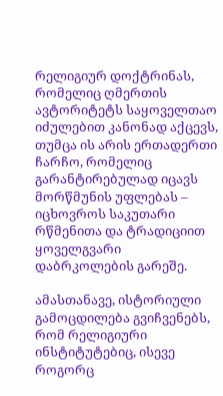რელიგიურ დოქტრინას, რომელიც ღმერთის ავტორიტეტს საყოველთაო იძულებით კანონად აქცევს, თუმცა ის არის ერთადერთი ჩარჩო, რომელიც გარანტირებულად იცავს მორწმუნის უფლებას – იცხოვროს საკუთარი რწმენითა და ტრადიციით ყოველგვარი დაბრკოლების გარეშე.

ამასთანავე, ისტორიული გამოცდილება გვიჩვენებს, რომ რელიგიური ინსტიტუტებიც, ისევე როგორც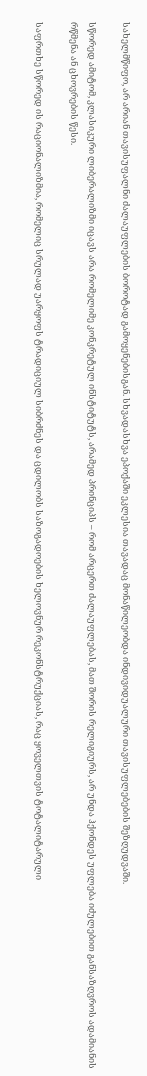სახელმწიფო, არ არიან თავისუფალნი ძალაუფლების ბოროტად გამოყენებისგან. სხვადასხვა ეპოქაში ეკლესია თავადაც მონაწილეობდა ინდივიდუალური თავისუფლებების შეზღუდვაში.

სწორედ ამიტომ, კლასიკური ლიბერალიზმი იცავს არა რომელიმე კონკრეტულ ინსტიტუტს, არამედ პრინციპს – რომ არცერთ ძალაუფლებას, მათ შორის რელიგიურს, არ უნდა ჰქონდეს უფლება იძულებით განსაზღვროს ადამიანის რწმენა ან ცხოვრების წესი.

საფრთხე სწორედ ის რაციონალიზმია, რომელიც სრულად უარყოფს ტრადიციულ სიბრძნეს და ცდილობს საზოგადოების ხელოვნურ რეკონსტრუქციას, რაც ყოველთვის ტოტალიტარული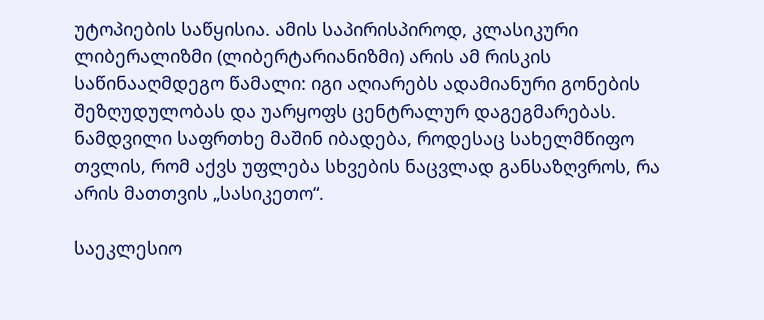უტოპიების საწყისია. ამის საპირისპიროდ, კლასიკური ლიბერალიზმი (ლიბერტარიანიზმი) არის ამ რისკის საწინააღმდეგო წამალი: იგი აღიარებს ადამიანური გონების შეზღუდულობას და უარყოფს ცენტრალურ დაგეგმარებას. ნამდვილი საფრთხე მაშინ იბადება, როდესაც სახელმწიფო თვლის, რომ აქვს უფლება სხვების ნაცვლად განსაზღვროს, რა არის მათთვის „სასიკეთო“.

საეკლესიო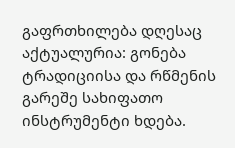გაფრთხილება დღესაც აქტუალურია: გონება ტრადიციისა და რწმენის გარეშე სახიფათო ინსტრუმენტი ხდება.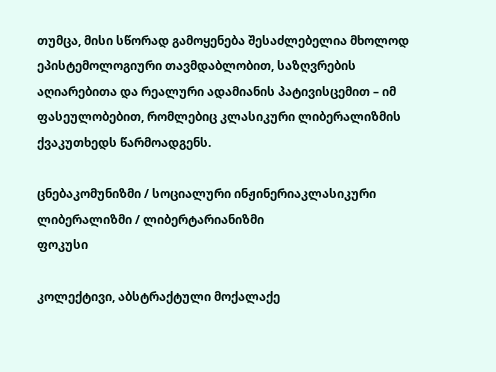თუმცა, მისი სწორად გამოყენება შესაძლებელია მხოლოდ ეპისტემოლოგიური თავმდაბლობით, საზღვრების აღიარებითა და რეალური ადამიანის პატივისცემით – იმ ფასეულობებით, რომლებიც კლასიკური ლიბერალიზმის ქვაკუთხედს წარმოადგენს.

ცნებაკომუნიზმი / სოციალური ინჟინერიაკლასიკური ლიბერალიზმი / ლიბერტარიანიზმი
ფოკუსი

კოლექტივი, აბსტრაქტული მოქალაქე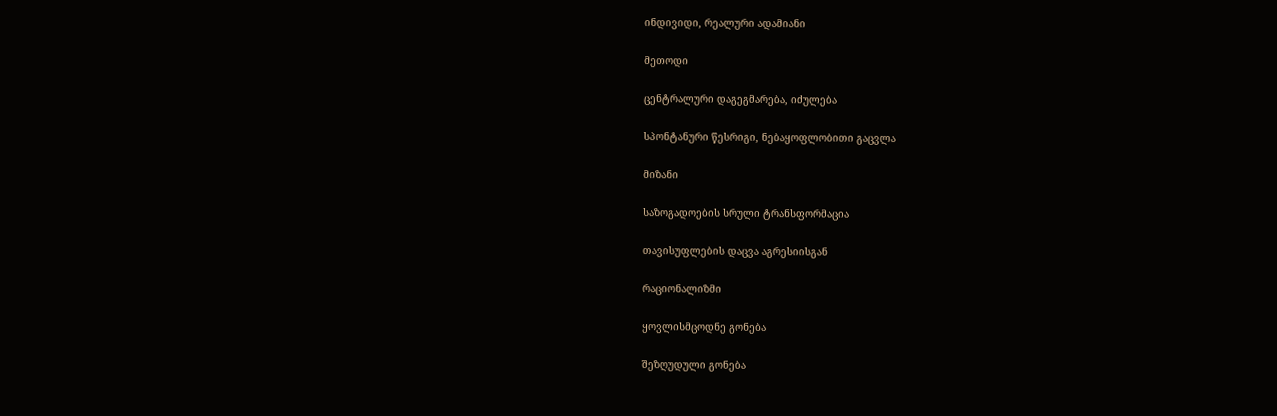ინდივიდი, რეალური ადამიანი

მეთოდი

ცენტრალური დაგეგმარება, იძულება

სპონტანური წესრიგი, ნებაყოფლობითი გაცვლა

მიზანი

საზოგადოების სრული ტრანსფორმაცია

თავისუფლების დაცვა აგრესიისგან

რაციონალიზმი

ყოვლისმცოდნე გონება

შეზღუდული გონება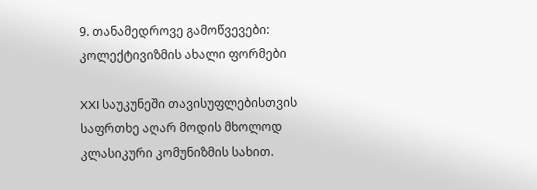9. თანამედროვე გამოწვევები: კოლექტივიზმის ახალი ფორმები

XXI საუკუნეში თავისუფლებისთვის საფრთხე აღარ მოდის მხოლოდ კლასიკური კომუნიზმის სახით.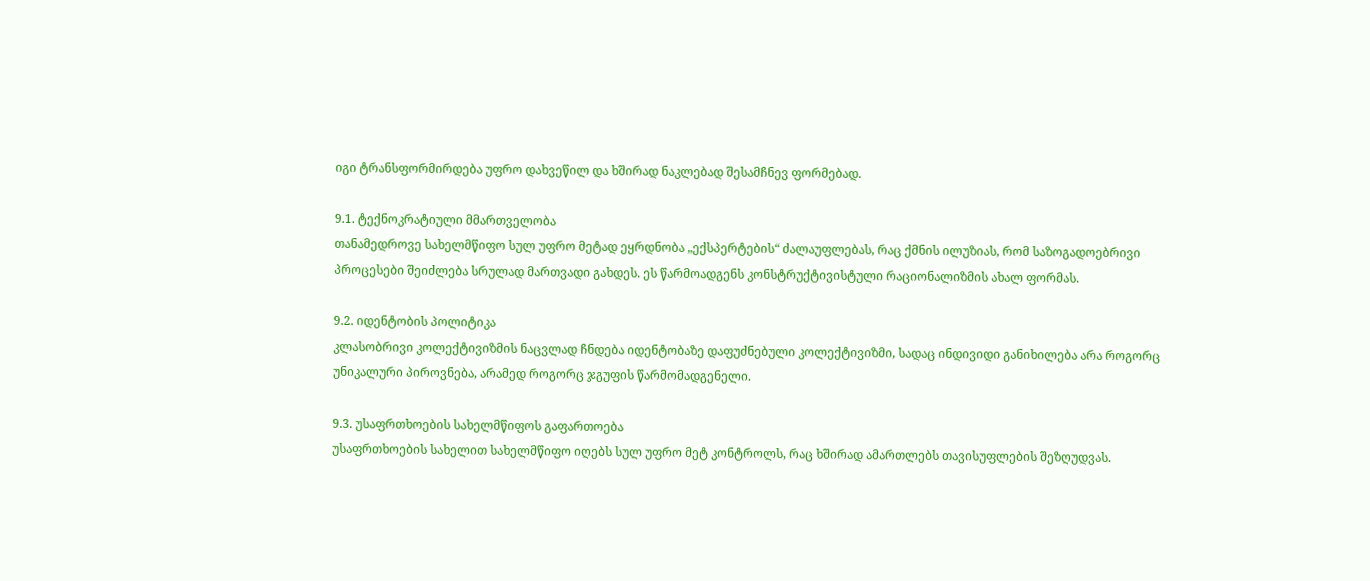იგი ტრანსფორმირდება უფრო დახვეწილ და ხშირად ნაკლებად შესამჩნევ ფორმებად.

9.1. ტექნოკრატიული მმართველობა
თანამედროვე სახელმწიფო სულ უფრო მეტად ეყრდნობა „ექსპერტების“ ძალაუფლებას, რაც ქმნის ილუზიას, რომ საზოგადოებრივი პროცესები შეიძლება სრულად მართვადი გახდეს. ეს წარმოადგენს კონსტრუქტივისტული რაციონალიზმის ახალ ფორმას.

9.2. იდენტობის პოლიტიკა
კლასობრივი კოლექტივიზმის ნაცვლად ჩნდება იდენტობაზე დაფუძნებული კოლექტივიზმი, სადაც ინდივიდი განიხილება არა როგორც უნიკალური პიროვნება, არამედ როგორც ჯგუფის წარმომადგენელი.

9.3. უსაფრთხოების სახელმწიფოს გაფართოება
უსაფრთხოების სახელით სახელმწიფო იღებს სულ უფრო მეტ კონტროლს, რაც ხშირად ამართლებს თავისუფლების შეზღუდვას.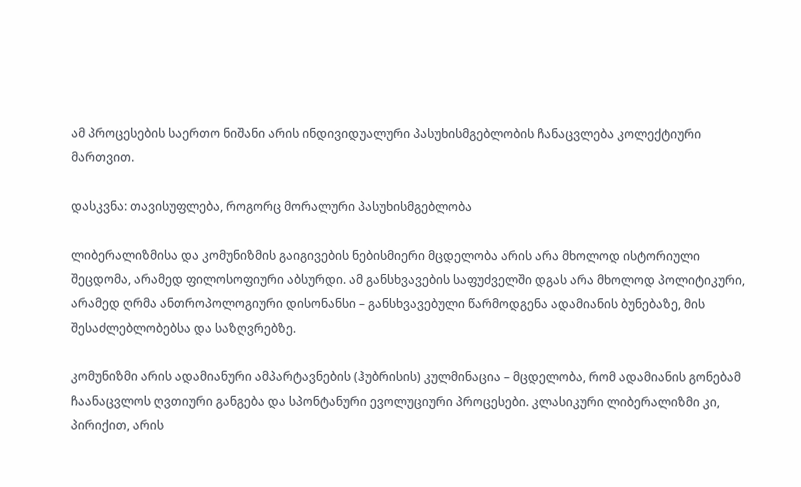ამ პროცესების საერთო ნიშანი არის ინდივიდუალური პასუხისმგებლობის ჩანაცვლება კოლექტიური მართვით.

დასკვნა: თავისუფლება, როგორც მორალური პასუხისმგებლობა

ლიბერალიზმისა და კომუნიზმის გაიგივების ნებისმიერი მცდელობა არის არა მხოლოდ ისტორიული შეცდომა, არამედ ფილოსოფიური აბსურდი. ამ განსხვავების საფუძველში დგას არა მხოლოდ პოლიტიკური, არამედ ღრმა ანთროპოლოგიური დისონანსი – განსხვავებული წარმოდგენა ადამიანის ბუნებაზე, მის შესაძლებლობებსა და საზღვრებზე.

კომუნიზმი არის ადამიანური ამპარტავნების (ჰუბრისის) კულმინაცია – მცდელობა, რომ ადამიანის გონებამ ჩაანაცვლოს ღვთიური განგება და სპონტანური ევოლუციური პროცესები. კლასიკური ლიბერალიზმი კი, პირიქით, არის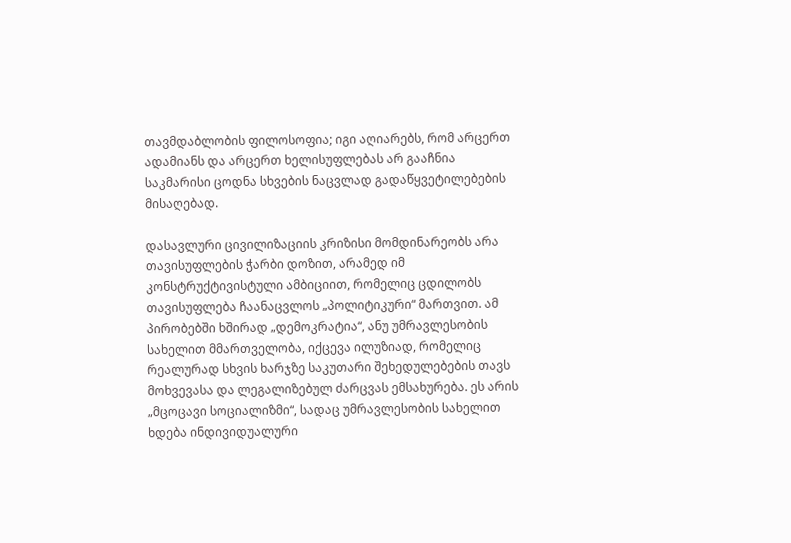თავმდაბლობის ფილოსოფია; იგი აღიარებს, რომ არცერთ ადამიანს და არცერთ ხელისუფლებას არ გააჩნია საკმარისი ცოდნა სხვების ნაცვლად გადაწყვეტილებების მისაღებად.

დასავლური ცივილიზაციის კრიზისი მომდინარეობს არა თავისუფლების ჭარბი დოზით, არამედ იმ კონსტრუქტივისტული ამბიციით, რომელიც ცდილობს თავისუფლება ჩაანაცვლოს „პოლიტიკური“ მართვით. ამ პირობებში ხშირად „დემოკრატია“, ანუ უმრავლესობის სახელით მმართველობა, იქცევა ილუზიად, რომელიც რეალურად სხვის ხარჯზე საკუთარი შეხედულებების თავს მოხვევასა და ლეგალიზებულ ძარცვას ემსახურება. ეს არის „მცოცავი სოციალიზმი“, სადაც უმრავლესობის სახელით ხდება ინდივიდუალური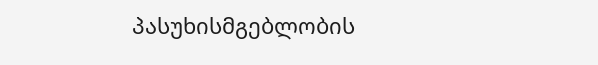პასუხისმგებლობის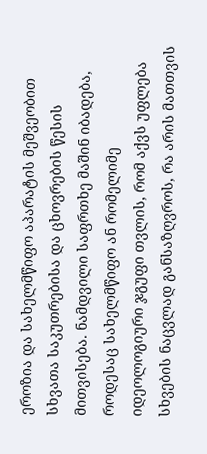ეროზია და სახელმწიფო აპარატის მეშვეობით სხვათა საკუთრებისა და ცხოვრების წესის მითვისება. ნამდვილი საფრთხე მაშინ იბადება, როდესაც სახელმწიფო ან რომელიმე იდეოლოგიური ჯგუფი თვლის, რომ აქვს უფლება სხვების ნაცვლად განსაზღვროს, რა არის მათთვის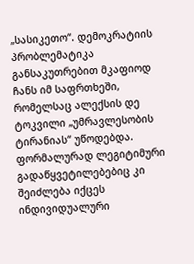„სასიკეთო“. დემოკრატიის პრობლემატიკა განსაკუთრებით მკაფიოდ ჩანს იმ საფრთხეში, რომელსაც ალექსის დე ტოკვილი „უმრავლესობის ტირანიას“ უწოდებდა. ფორმალურად ლეგიტიმური გადაწყვეტილებებიც კი შეიძლება იქცეს ინდივიდუალური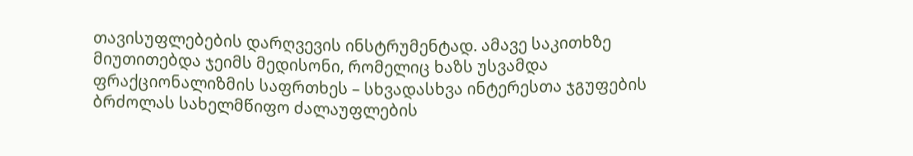თავისუფლებების დარღვევის ინსტრუმენტად. ამავე საკითხზე მიუთითებდა ჯეიმს მედისონი, რომელიც ხაზს უსვამდა ფრაქციონალიზმის საფრთხეს – სხვადასხვა ინტერესთა ჯგუფების ბრძოლას სახელმწიფო ძალაუფლების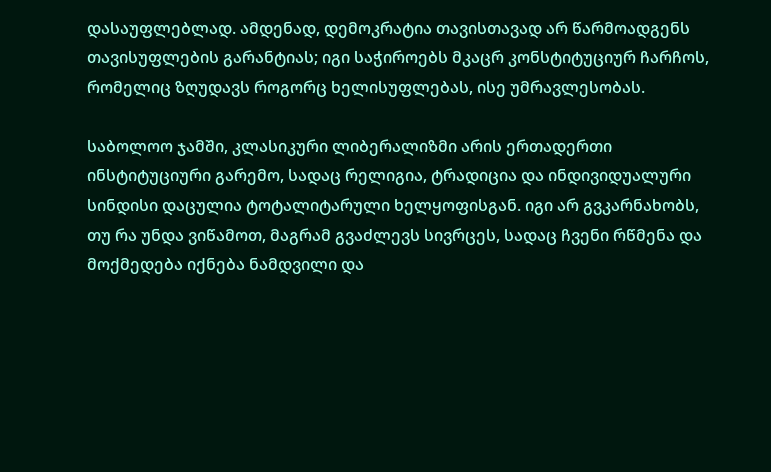დასაუფლებლად. ამდენად, დემოკრატია თავისთავად არ წარმოადგენს თავისუფლების გარანტიას; იგი საჭიროებს მკაცრ კონსტიტუციურ ჩარჩოს, რომელიც ზღუდავს როგორც ხელისუფლებას, ისე უმრავლესობას.

საბოლოო ჯამში, კლასიკური ლიბერალიზმი არის ერთადერთი ინსტიტუციური გარემო, სადაც რელიგია, ტრადიცია და ინდივიდუალური სინდისი დაცულია ტოტალიტარული ხელყოფისგან. იგი არ გვკარნახობს, თუ რა უნდა ვიწამოთ, მაგრამ გვაძლევს სივრცეს, სადაც ჩვენი რწმენა და მოქმედება იქნება ნამდვილი და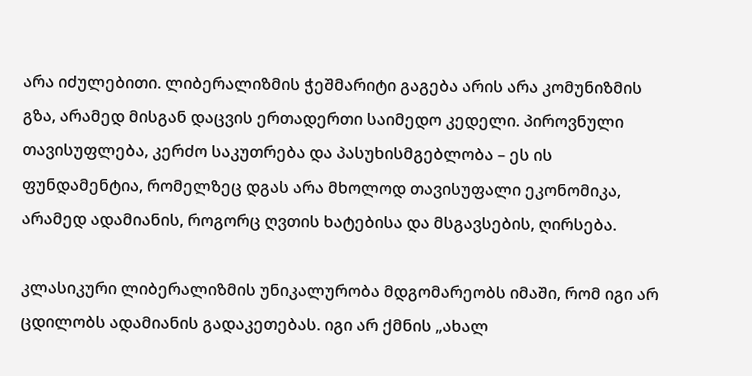არა იძულებითი. ლიბერალიზმის ჭეშმარიტი გაგება არის არა კომუნიზმის გზა, არამედ მისგან დაცვის ერთადერთი საიმედო კედელი. პიროვნული თავისუფლება, კერძო საკუთრება და პასუხისმგებლობა – ეს ის ფუნდამენტია, რომელზეც დგას არა მხოლოდ თავისუფალი ეკონომიკა, არამედ ადამიანის, როგორც ღვთის ხატებისა და მსგავსების, ღირსება.

კლასიკური ლიბერალიზმის უნიკალურობა მდგომარეობს იმაში, რომ იგი არ ცდილობს ადამიანის გადაკეთებას. იგი არ ქმნის „ახალ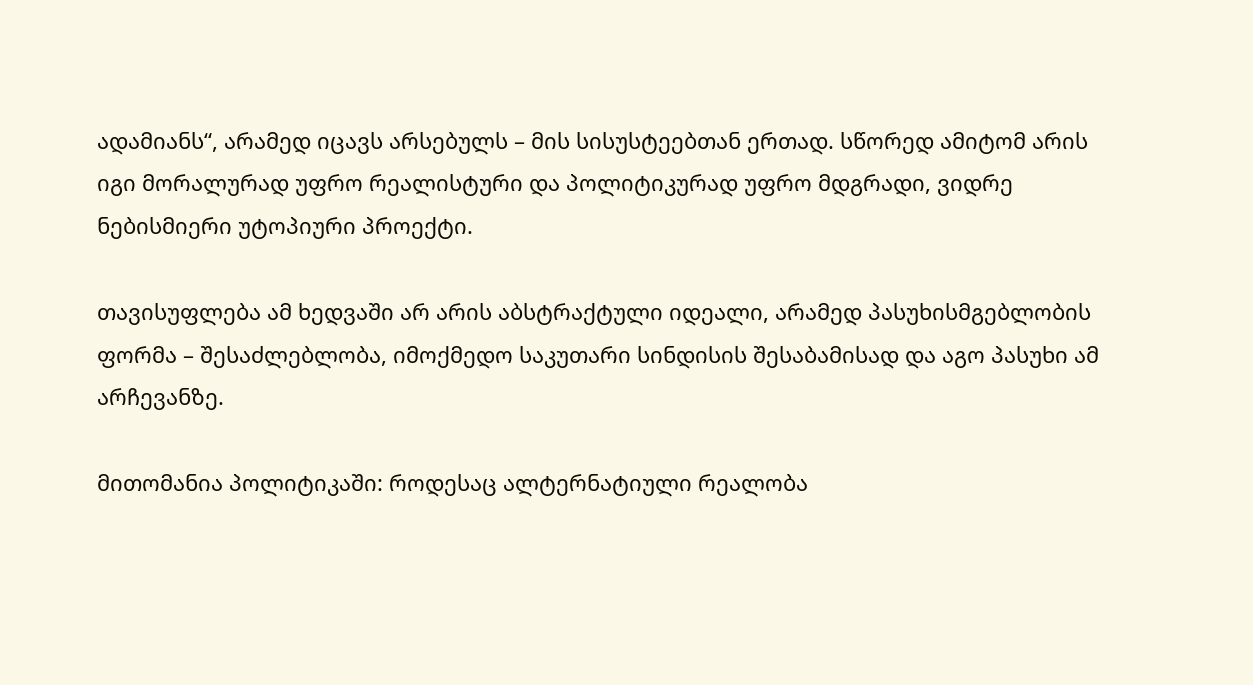ადამიანს“, არამედ იცავს არსებულს – მის სისუსტეებთან ერთად. სწორედ ამიტომ არის იგი მორალურად უფრო რეალისტური და პოლიტიკურად უფრო მდგრადი, ვიდრე ნებისმიერი უტოპიური პროექტი.

თავისუფლება ამ ხედვაში არ არის აბსტრაქტული იდეალი, არამედ პასუხისმგებლობის ფორმა – შესაძლებლობა, იმოქმედო საკუთარი სინდისის შესაბამისად და აგო პასუხი ამ არჩევანზე.

მითომანია პოლიტიკაში: როდესაც ალტერნატიული რეალობა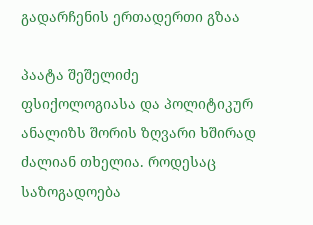გადარჩენის ერთადერთი გზაა

პაატა შეშელიძე  ფსიქოლოგიასა და პოლიტიკურ ანალიზს შორის ზღვარი ხშირად ძალიან თხელია. როდესაც საზოგადოება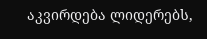აკვირდება ლიდერებს,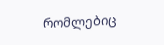რომლებიც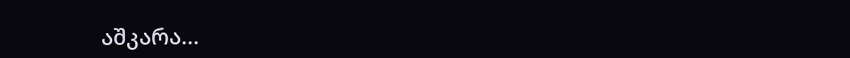აშკარა...